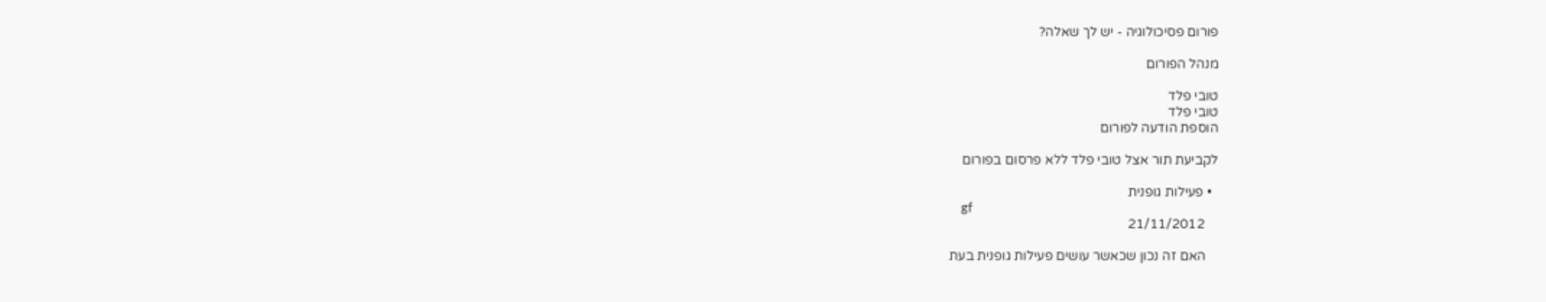פורום פסיכולוגיה - יש לך שאלה?

מנהל הפורום

טובי פלד
טובי פלד
הוספת הודעה לפורום

לקביעת תור אצל טובי פלד ללא פרסום בפורום

  • פעילות גופנית
    gf
    21/11/2012

    האם זה נכון שכאשר עושים פעילות גופנית בעת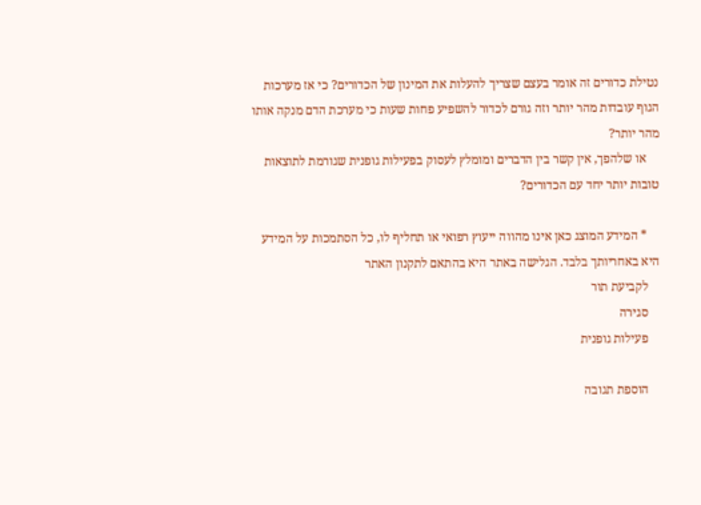נטילת כדורים זה אומר בעצם שצריך להעלות את המינון של הכדורים? כי אז מערכות הגוף עובדות מהר יותר וזה גורם לכדור להשפיע פחות שעות כי מערכת הדם מנקה אותו מהר יותר?
    או שלהפך, אין קשר בין הדברים ומומלץ לעסוק בפעילות גופנית שגורמת לתוצאות טובות יותר יחד עם הכדורים?

    * המידע המוצג כאן אינו מהווה ייעוץ רפואי או תחליף לו, כל הסתמכות על המידע היא באחריותך בלבד. הגלישה באתר היא בהתאם לתקנון האתר
    לקביעת תור
    סגירה
    פעילות גופנית

    הוספת תגובה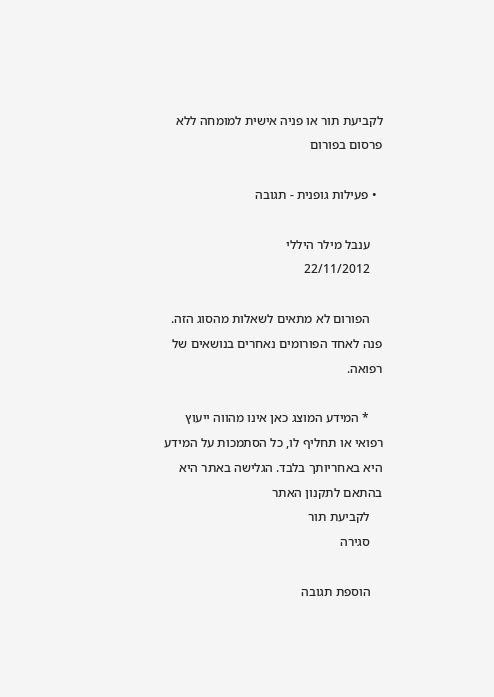לקביעת תור או פניה אישית למומחה ללא פרסום בפורום

  • פעילות גופנית - תגובה

    ענבל מילר היללי
    22/11/2012

    הפורום לא מתאים לשאלות מהסוג הזה. פנה לאחד הפורומים נאחרים בנושאים של רפואה.

    * המידע המוצג כאן אינו מהווה ייעוץ רפואי או תחליף לו, כל הסתמכות על המידע היא באחריותך בלבד. הגלישה באתר היא בהתאם לתקנון האתר
    לקביעת תור
    סגירה

    הוספת תגובה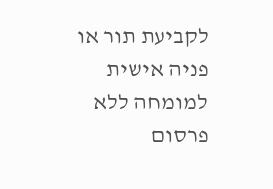לקביעת תור או פניה אישית למומחה ללא פרסום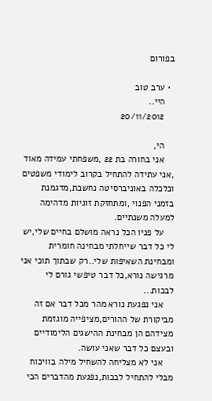בפורום

  • ערב טוב
    היי..
    20/11/2012

    הי,
    אני בחורה בת 22 ,משפחתי עמידה מאוד ,אני עתידה להתחיל בקרוב לימודי משפטים וכלכלה באוניברסיטה נחשבת,מדגמנת בזמני הפנוי ,ומתחזקת זוגיות מדהימה למעלה משנתיים.
    על פניו הכל נראה מושלם בחיים שלי,יש לי כל דבר שייחלתי מבחינה חומרית ומבחינת השאיפות שלי..רק שבתוך תוכי אני מרגישה נורא,כל דבר טיפשי גורם לי לבכות...
    אני נפגעת נורא מהר מכל דבר אם זה מביקורת של ההורים,מציפייה מוגזמת מצידהם הן מבחינת ההישגים הלימודיים ובעצם כל דבר שאני עושה.
    אני לא מצליחה להשחיל מילה בוויכוח מבלי להתחיל לבכות,נפגעת מהדברים הכי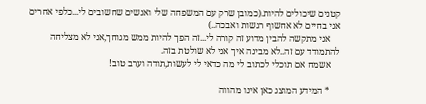קטנים שיכולים להיות.(כמובן שרק עם המשפחה שלי ואנשים שחשובים לי...כלפי אחרים אני בחיים לא אחשוף רגשות ואבכה..)
    אני מתקשה להבין מדוע זה קורה לי...זה הפך להיות ממש מגוחך,אני לא מצליחה להתמודד עם זה..לא מבינה איך אני לא שולטת בזה.
    אשמח אם תוכלי לכתוב לי מה כדאי לי לעשות,תודה וערב טוב!

    * המידע המוצג כאן אינו מהווה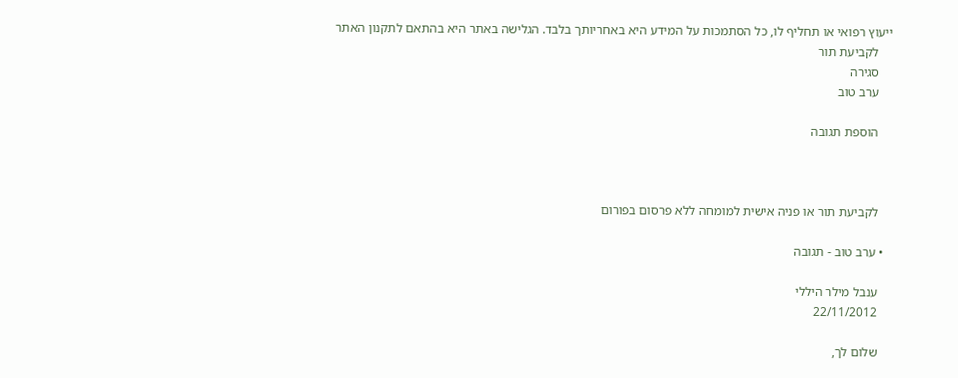ייעוץ רפואי או תחליף לו, כל הסתמכות על המידע היא באחריותך בלבד. הגלישה באתר היא בהתאם לתקנון האתר
    לקביעת תור
    סגירה
    ערב טוב

    הוספת תגובה



    לקביעת תור או פניה אישית למומחה ללא פרסום בפורום

  • ערב טוב - תגובה

    ענבל מילר היללי
    22/11/2012

    שלום לך,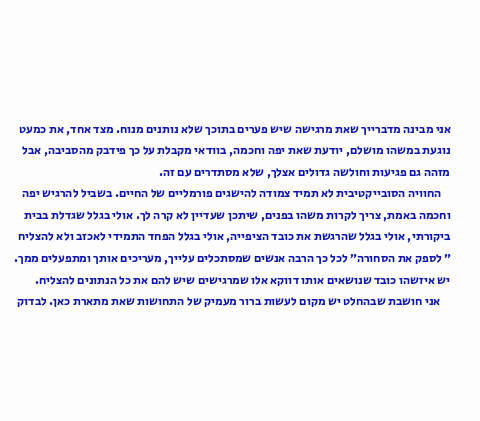אני מבינה מדברייך שאת מרגישה שיש פערים בתוכך שלא נותנים מנוח. מצד אחד, את כמעט נוגעת במשהו מושלם, יודעת שאת יפה וחכמה, בוודאי מקבלת על כך פידבק מהסביבה, אבל מזהה גם פגיעות וחולשה גדולים אצלך, שלא מסתדרים עם זה.
    החוויה הסובייקטיבית לא תמיד צמודה להישגים פורמליים של החיים. בשביל להרגיש יפה וחכמה באמת, צריך לקרות משהו בפנים, שיתכן שעדיין לא קרה לך. אולי בגלל שגדלת בבית ביקורתי, אולי בגלל שהרגשת את כובד הציפייה, אולי בגלל הפחד התמידי לאכזב ולא להצליח ״ לספק את הסחורה״ לכל כך הרבה אנשים שמסתכלים עלייך, מעריכים אותך ומתפעלים ממך. יש איזשהו כובד שנושאים אותו דווקא אלו שמרגישים שיש להם את כל הנתונים להצליח.
    אני חושבת שבהחלט יש מקום לעשות ברור מעמיק של התחושות שאת מתארת כאן. לבדוק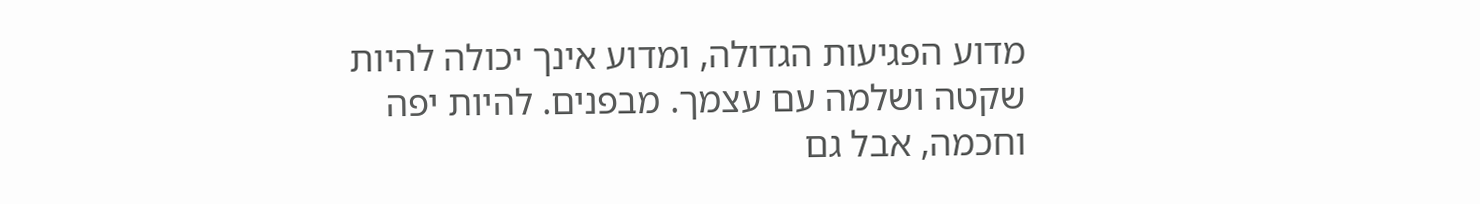מדוע הפגיעות הגדולה, ומדוע אינך יכולה להיות שקטה ושלמה עם עצמך. מבפנים. להיות יפה וחכמה, אבל גם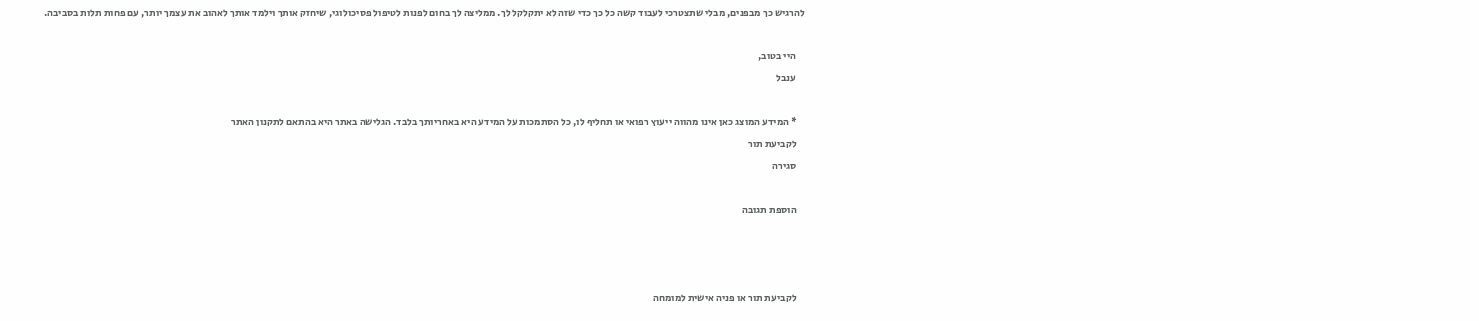להרגיש כך מבפנים, מבלי שתצטרכי לעבוד קשה כל כך כדי שזה לא יתקלקל לך. ממליצה לך בחום לפנות לטיפול פסיכולוגי, שיחזק אותך וילמד אותך לאהוב את עצמך יותר, עם פחות תלות בסביבה.

    היי בטוב,
    ענבל

    * המידע המוצג כאן אינו מהווה ייעוץ רפואי או תחליף לו, כל הסתמכות על המידע היא באחריותך בלבד. הגלישה באתר היא בהתאם לתקנון האתר
    לקביעת תור
    סגירה

    הוספת תגובה



    לקביעת תור או פניה אישית למומחה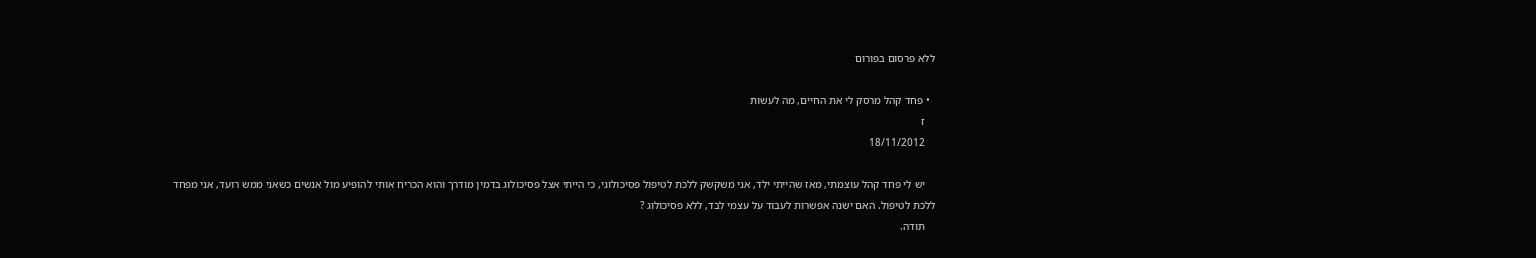ללא פרסום בפורום

  • פחד קהל מרסק לי את החיים, מה לעשות
    ז
    18/11/2012

    יש לי פחד קהל עוצמתי, מאז שהייתי ילד, אני משקשק ללכת לטיפול פסיכולוגי, כי הייתי אצל פסיכולוג בדמין מודרך והוא הכריח אותי להופיע מול אנשים כשאני ממש רועד, אני מפחד ללכת לטיפול. האם ישנה אפשרות לעבוד על עצמי לבד, ללא פסיכולוג ?
    תודה.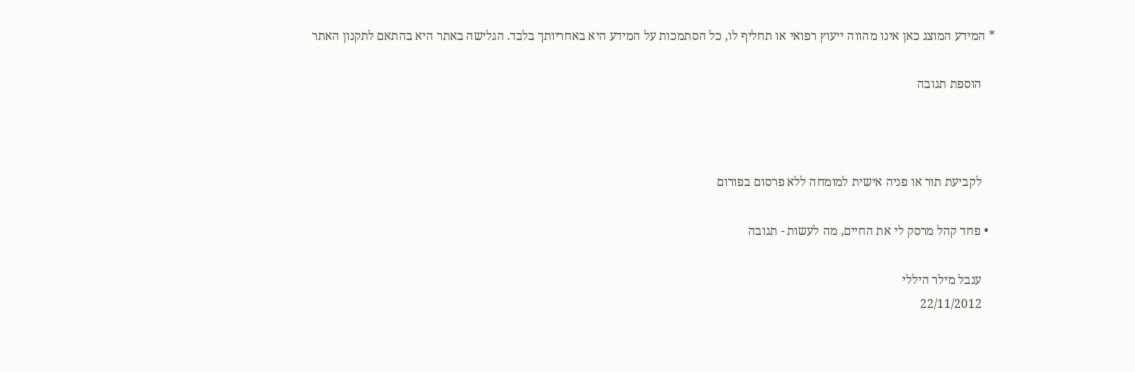* המידע המוצג כאן אינו מהווה ייעוץ רפואי או תחליף לו, כל הסתמכות על המידע היא באחריותך בלבד. הגלישה באתר היא בהתאם לתקנון האתר

    הוספת תגובה



    לקביעת תור או פניה אישית למומחה ללא פרסום בפורום

  • פחד קהל מרסק לי את החיים, מה לעשות - תגובה

    ענבל מילר היללי
    22/11/2012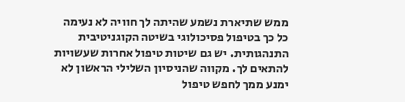ממש שתיארת נשמע שהיתה לך חוויה לא נעימה כל כך בטיפול פסיכולוגי בשיטה הקוגניטיבית התנהגותית. יש גם שיטות טיפול אחרות שעשויות להתאים לך. מקווה שהניסיון השלילי הראשון לא ימנע ממך לחפש טיפול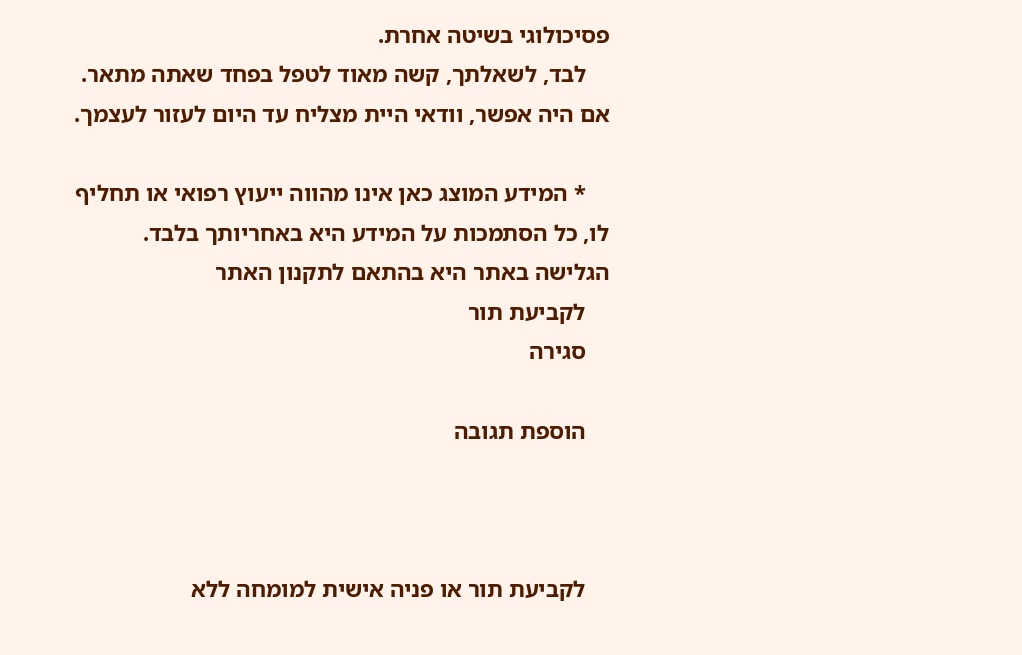פסיכולוגי בשיטה אחרת.
    לבד, לשאלתך, קשה מאוד לטפל בפחד שאתה מתאר. אם היה אפשר, וודאי היית מצליח עד היום לעזור לעצמך.

    * המידע המוצג כאן אינו מהווה ייעוץ רפואי או תחליף לו, כל הסתמכות על המידע היא באחריותך בלבד. הגלישה באתר היא בהתאם לתקנון האתר
    לקביעת תור
    סגירה

    הוספת תגובה



    לקביעת תור או פניה אישית למומחה ללא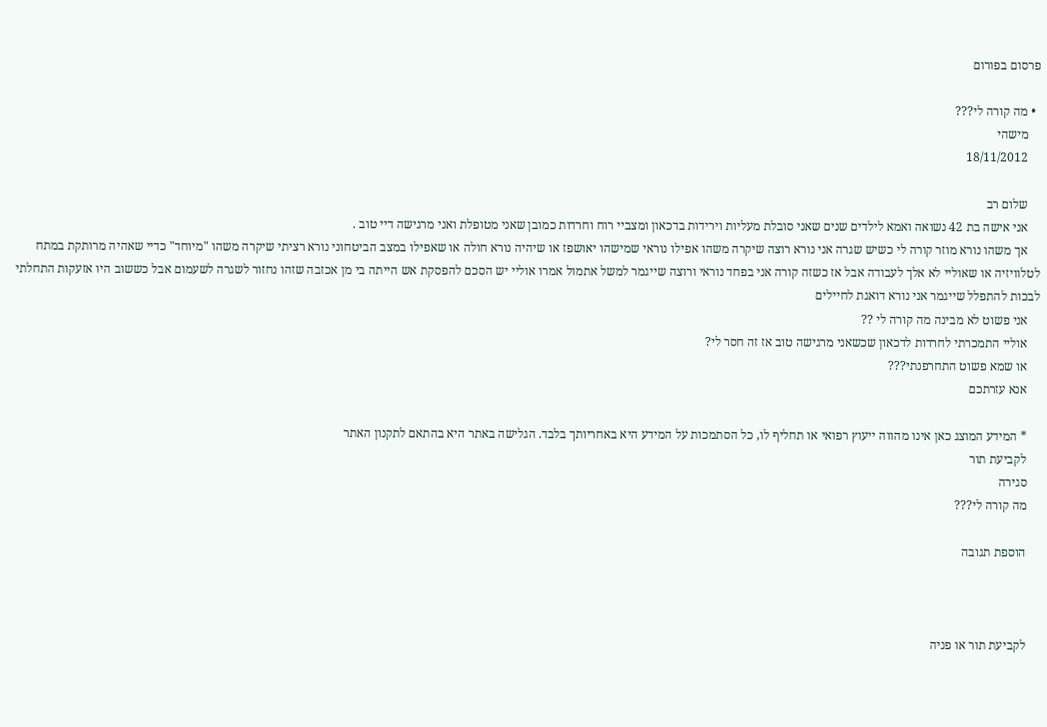פרסום בפורום

  • מה קורה לי???
    מישהי
    18/11/2012

    שלום רב
    אני אישה בת 42 נשואה ואמא לילדים שנים שאני סובלת מעליות וירידות בדכאון ומצביי רוח וחרדות כמובן שאני מטופלת ואני מרגישה דיי טוב .
    אך משהו נורא מוזר קורה לי כשיש שגרה אני נורא רוצה שיקרה משהו אפילו נוראי שמישהו יאושפז או שיהיה נורא חולה או שאפילו במצב הביטחוני נורא רציתי שיקרה משהו "מיוחד" כדיי שאהיה מרותקת במתח לטלוויזיה או שאוליי לא אלך לעבודה אבל אז כשזה קורה אני בפחד נוראי ורוצה שייגמר למשל אתמול אמרו אוליי יש הסכם להפסקת אש הייתה בי מן אכזבה שזהו נחזור לשגרה לשעמום אבל כששוב היו אזעקות התחלתי לבכות להתפלל שייגמר אני נורא דואגת לחיילים
    אני פשוט לא מבינה מה קורה לי ??
    אוליי התמכרתי לחרדות לדכאון שכשאני מרגישה טוב אז זה חסר לי?
    או שמא פשוט התחרפנתי???
    אנא עזרתכם

    * המידע המוצג כאן אינו מהווה ייעוץ רפואי או תחליף לו, כל הסתמכות על המידע היא באחריותך בלבד. הגלישה באתר היא בהתאם לתקנון האתר
    לקביעת תור
    סגירה
    מה קורה לי???

    הוספת תגובה



    לקביעת תור או פניה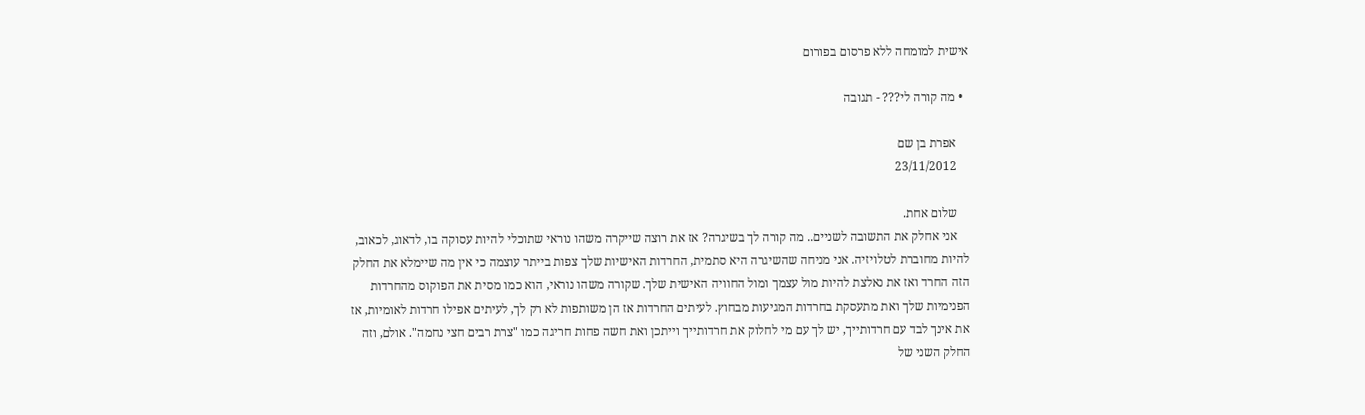אישית למומחה ללא פרסום בפורום

  • מה קורה לי??? - תגובה

    אפרת בן שם
    23/11/2012

    שלום אחת.
    אני אחלק את התשובה לשניים.. מה קורה לך בשיגרה? אז את רוצה שייקרה משהו נוראי שתוכלי להיות עסוקה בו, לדאוג, לכאוב, להיות מחוברת לטלויזיה. אני מניחה שהשיגרה היא סתמית, החרדות האישיות שלך צפות בייתר עוצמה כי אין מה שיימלא את החלק הזה החרד ואז את נאלצת להיות מול עצמך ומול החוויה האישית שלך. שקורה משהו נוראי, הוא כמו מסית את הפוקוס מהחרדות הפנימיות שלך ואת מתעסקת בחרדות המגיעות מבחוץ. לעיתים החרדות אז הן משותפות לא רק לך, לעיתים אפילו חרדות לאומיות, אז את אינך לבד עם חרדותייך, יש לך עם מי לחלוק את חרדותייך וייתכן ואת חשה פחות חריגה כמו "צרת רבים חצי נחמה". אולם, וזה החלק השני של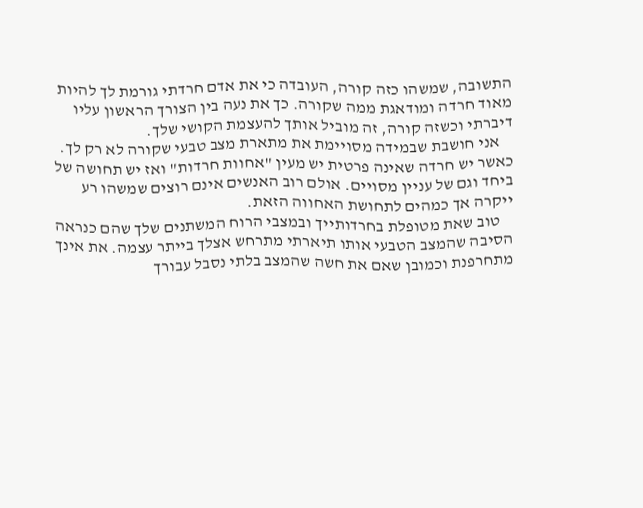התשובה, שמשהו כזה קורה, העובדה כי את אדם חרדתי גורמת לך להיות מאוד חרדה ומודאגת ממה שקורה. כך את נעה בין הצורך הראשון עליו דיברתי וכשזה קורה, זה מוביל אותך להעצמת הקושי שלך.
    אני חושבת שבמידה מסויימת את מתארת מצב טבעי שקורה לא רק לך. כאשר יש חרדה שאינה פרטית יש מעין "אחוות חרדות" ואז יש תחושה של ביחד וגם של עניין מסויים. אולם רוב האנשים אינם רוצים שמשהו רע ייקרה אך כמהים לתחושת האחווה הזאת.
    טוב שאת מטופלת בחרדותייך ובמצבי הרוח המשתנים שלך שהם כנראה הסיבה שהמצב הטבעי אותו תיארתי מתרחש אצלך בייתר עצמה. את אינך מתחרפנת וכמובן שאם את חשה שהמצב בלתי נסבל עבורך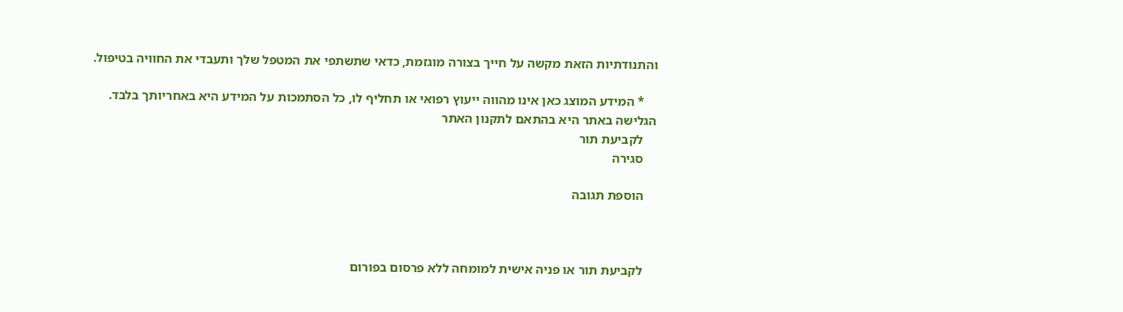והתנודתיות הזאת מקשה על חייך בצורה מוגזמת, כדאי שתשתפי את המטפל שלך ותעבדי את החוויה בטיפול.

    * המידע המוצג כאן אינו מהווה ייעוץ רפואי או תחליף לו, כל הסתמכות על המידע היא באחריותך בלבד. הגלישה באתר היא בהתאם לתקנון האתר
    לקביעת תור
    סגירה

    הוספת תגובה



    לקביעת תור או פניה אישית למומחה ללא פרסום בפורום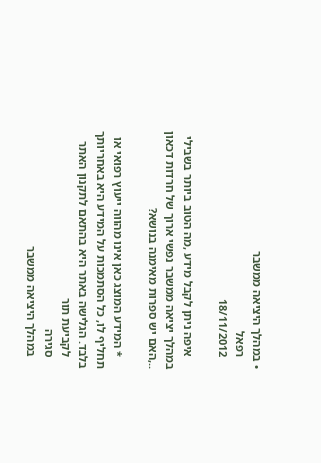• במהלך היציאה ממשבר
    רפאל
    18/11/2012

    איפה ניתן לקבל מידע ,מה הטוב ביותר בשבילי במהלך יציאה ממשבר נפשי ארוך של חרדות דכאון ..,האם יש ספרות מאימנה בנושא?

    * המידע המוצג כאן אינו מהווה ייעוץ רפואי או תחליף לו, כל הסתמכות על המידע היא באחריותך בלבד. הגלישה באתר היא בהתאם לתקנון האתר
    לקביעת תור
    סגירה
    במהלך היציאה ממשבר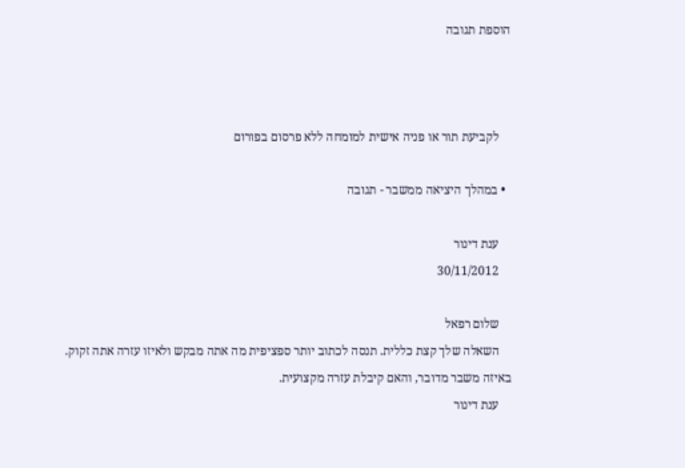הוספת תגובה



    לקביעת תור או פניה אישית למומחה ללא פרסום בפורום

  • במהלך היציאה ממשבר - תגובה

    ענת דינור
    30/11/2012

    שלום רפאל
    השאלה שלך קצת כללית. תנסה לכתוב יותר ספציפית מה אתה מבקש ולאיזו עזרה אתה זקוק. באיזה משבר מדובר, והאם קיבלת עזרה מקצועית.
    ענת דינור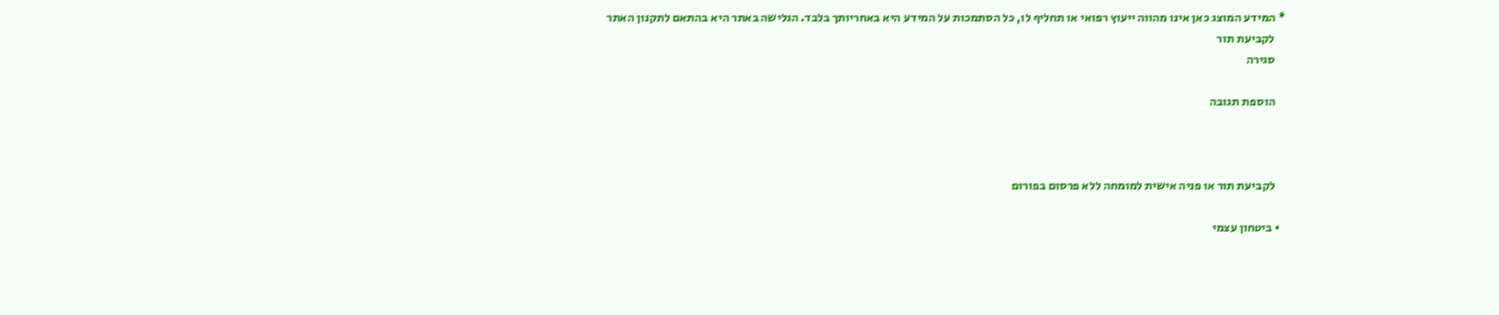* המידע המוצג כאן אינו מהווה ייעוץ רפואי או תחליף לו, כל הסתמכות על המידע היא באחריותך בלבד. הגלישה באתר היא בהתאם לתקנון האתר
    לקביעת תור
    סגירה

    הוספת תגובה



    לקביעת תור או פניה אישית למומחה ללא פרסום בפורום

  • ביטחון עצמי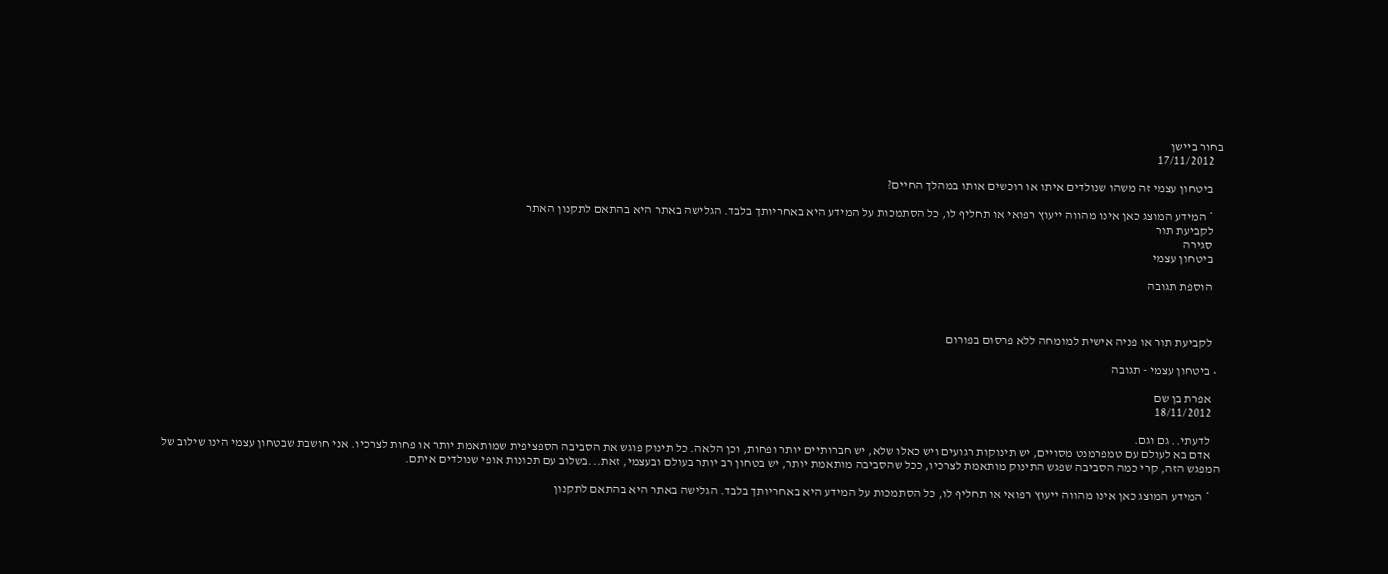בחור ביישן
    17/11/2012

    ביטחון עצמי זה משהו שנולדים איתו או רוכשים אותו במהלך החיים?

    * המידע המוצג כאן אינו מהווה ייעוץ רפואי או תחליף לו, כל הסתמכות על המידע היא באחריותך בלבד. הגלישה באתר היא בהתאם לתקנון האתר
    לקביעת תור
    סגירה
    ביטחון עצמי

    הוספת תגובה



    לקביעת תור או פניה אישית למומחה ללא פרסום בפורום

  • ביטחון עצמי - תגובה

    אפרת בן שם
    18/11/2012

    לדעתי.. גם וגם.
    אדם בא לעולם עם טמפרמנט מסויים, יש תינוקות רגועים ויש כאלו שלא, יש חברותיים יותר ופחות, וכן הלאה. כל תינוק פוגש את הסביבה הספציפית שמותאמת יותר או פחות לצרכיו. אני חושבת שבטחון עצמי הינו שילוב של המפגש הזה, קרי כמה הסביבה שפגש התינוק מותאמת לצרכיו, ככל שהסביבה מותאמת יותר, יש בטחון רב יותר בעולם ובעצמי, זאת...בשלוב עם תכונות אופי שנולדים איתם.

    * המידע המוצג כאן אינו מהווה ייעוץ רפואי או תחליף לו, כל הסתמכות על המידע היא באחריותך בלבד. הגלישה באתר היא בהתאם לתקנון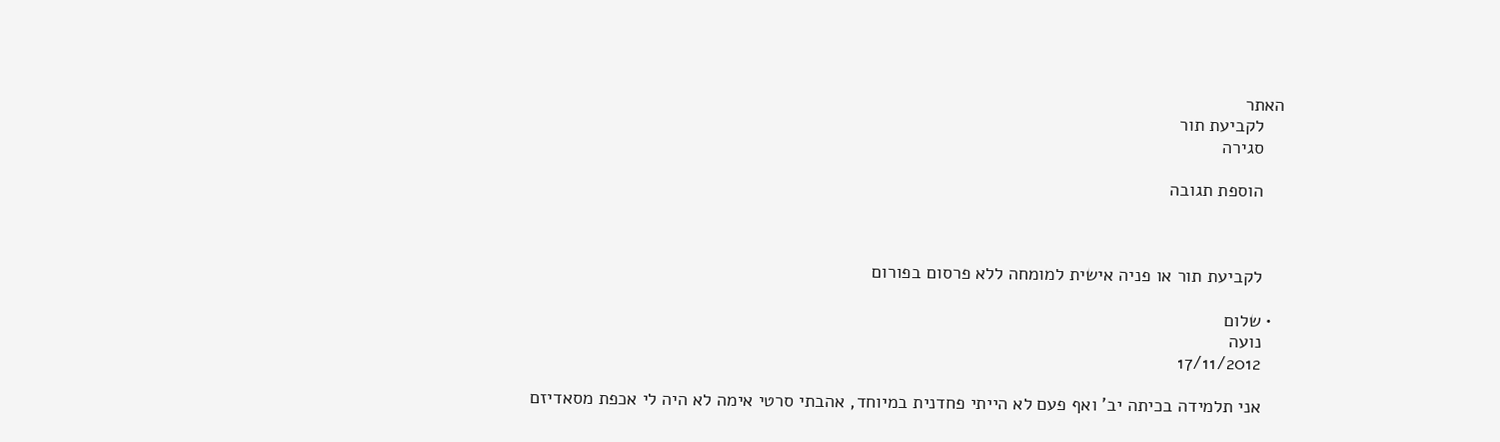האתר
    לקביעת תור
    סגירה

    הוספת תגובה



    לקביעת תור או פניה אישית למומחה ללא פרסום בפורום

  • שלום
    נועה
    17/11/2012

    אני תלמידה בכיתה יב' ואף פעם לא הייתי פחדנית במיוחד, אהבתי סרטי אימה לא היה לי אכפת מסאדיזם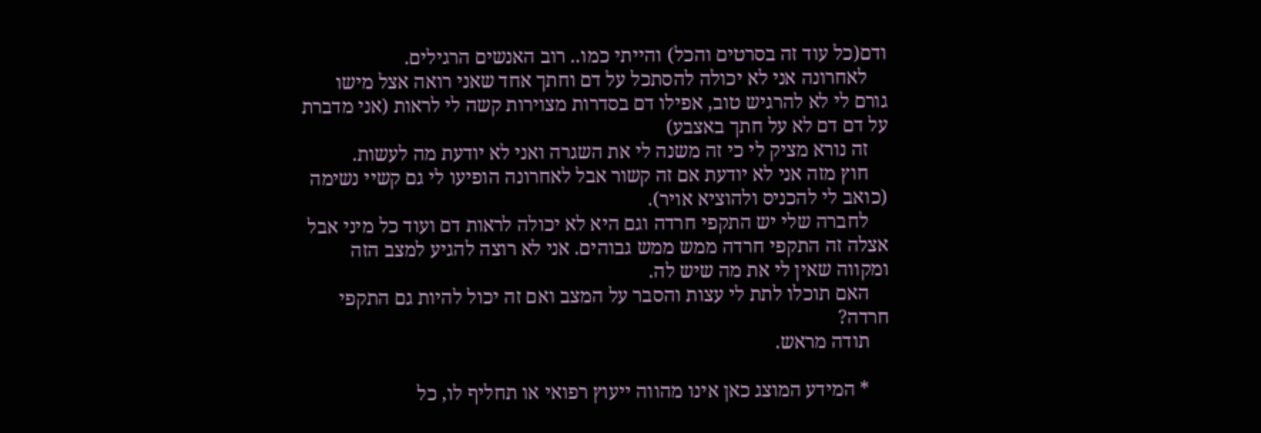ודם(כל עוד זה בסרטים והכל) והייתי כמו.. רוב האנשים הרגילים.
    לאחרונה אני לא יכולה להסתכל על דם וחתך אחד שאני רואה אצל מישו גורם לי לא להרגיש טוב, אפילו דם בסדרות מצוירות קשה לי לראות (אני מדברת על דם דם לא על חתך באצבע)
    זה נורא מציק לי כי זה משנה לי את השגרה ואני לא יודעת מה לעשות.
    חוץ מזה אני לא יודעת אם זה קשור אבל לאחרונה הופיעו לי גם קשיי נשימה (כואב לי להכניס ולהוציא אויר).
    לחברה שלי יש התקפי חרדה וגם היא לא יכולה לראות דם ועוד כל מיני אבל אצלה זה התקפי חרדה ממש ממש גבוהים. אני לא רוצה להגיע למצב הזה ומקווה שאין לי את מה שיש לה.
    האם תוכלו לתת לי עצות והסבר על המצב ואם זה יכול להיות גם התקפי חרדה?
    תודה מראש.

    * המידע המוצג כאן אינו מהווה ייעוץ רפואי או תחליף לו, כל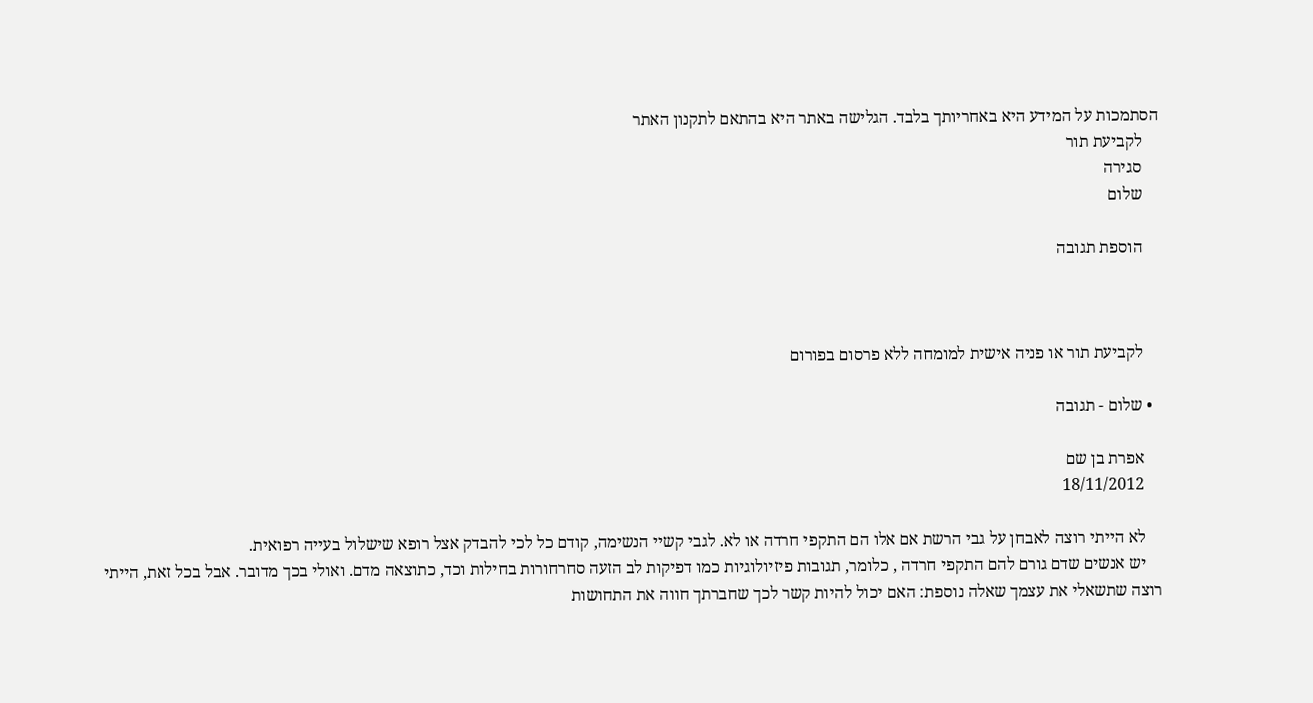הסתמכות על המידע היא באחריותך בלבד. הגלישה באתר היא בהתאם לתקנון האתר
    לקביעת תור
    סגירה
    שלום

    הוספת תגובה



    לקביעת תור או פניה אישית למומחה ללא פרסום בפורום

  • שלום - תגובה

    אפרת בן שם
    18/11/2012

    לא הייתי רוצה לאבחן על גבי הרשת אם אלו הם התקפי חרדה או לא. לגבי קשיי הנשימה, קודם כל לכי להבדק אצל רופא שישלול בעייה רפואית.
    יש אנשים שדם גורם להם התקפי חרדה , כלומר, תגובות פיזיולוגיות כמו דפיקות לב הזעה סחרחורות בחילות וכד, כתוצאה מדם. ואולי בכך מדובר. אבל בכל זאת, הייתי רוצה שתשאלי את עצמך שאלה נוספת: האם יכול להיות קשר לכך שחברתך חווה את התחושות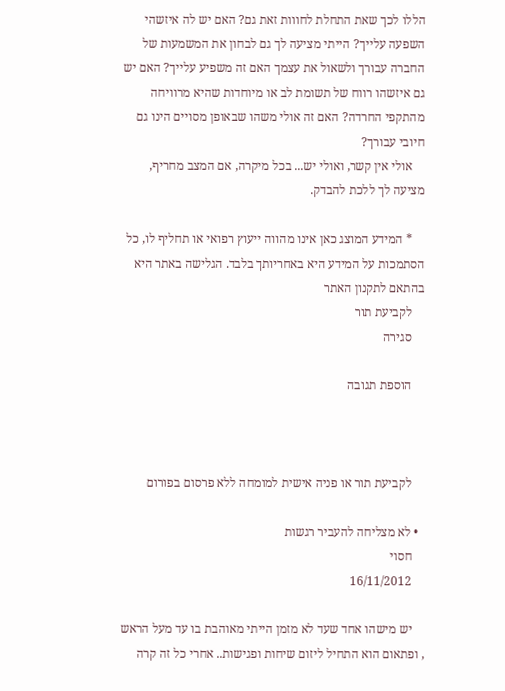הללו לכך שאת התחלת לחווות זאת גם? האם יש לה איזשהי השפעה עלייך? הייתי מציעה לך גם לבחון את המשמעות של החברה עבורך ולשאול את עצמך האם זה משפיע עלייך? האם יש גם איזשהו רווח של תשומת לב או מיוחדות שהיא מרוויחה מהתקפי החרדה? האם זה אולי משהו שבאופן מסויים הינו גם חיובי עבורך?
    אולי אין קשר, ואולי יש... בכל מיקרה, אם המצב מחריף, מציעה לך ללכת להבדק.

    * המידע המוצג כאן אינו מהווה ייעוץ רפואי או תחליף לו, כל הסתמכות על המידע היא באחריותך בלבד. הגלישה באתר היא בהתאם לתקנון האתר
    לקביעת תור
    סגירה

    הוספת תגובה



    לקביעת תור או פניה אישית למומחה ללא פרסום בפורום

  • לא מצליחה להעביר רגשות
    חסוי
    16/11/2012

    יש מישהו אחד שעד לא מזמן הייתי מאוהבת בו עד מעל הראש , ופתאום הוא התחיל ליזום שיחות ופגישות.. אחרי כל זה קרה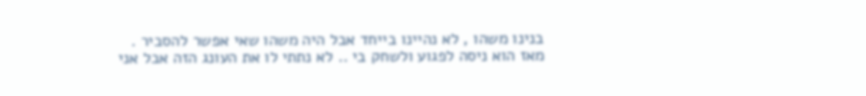בנינו משהו , לא נהיינו בייחד אבל היה משהו שאי אפשר להסביר . מאז הוא ניסה לפגוע ולשחק בי .. לא נתתי לו את העונג הזה אבל אני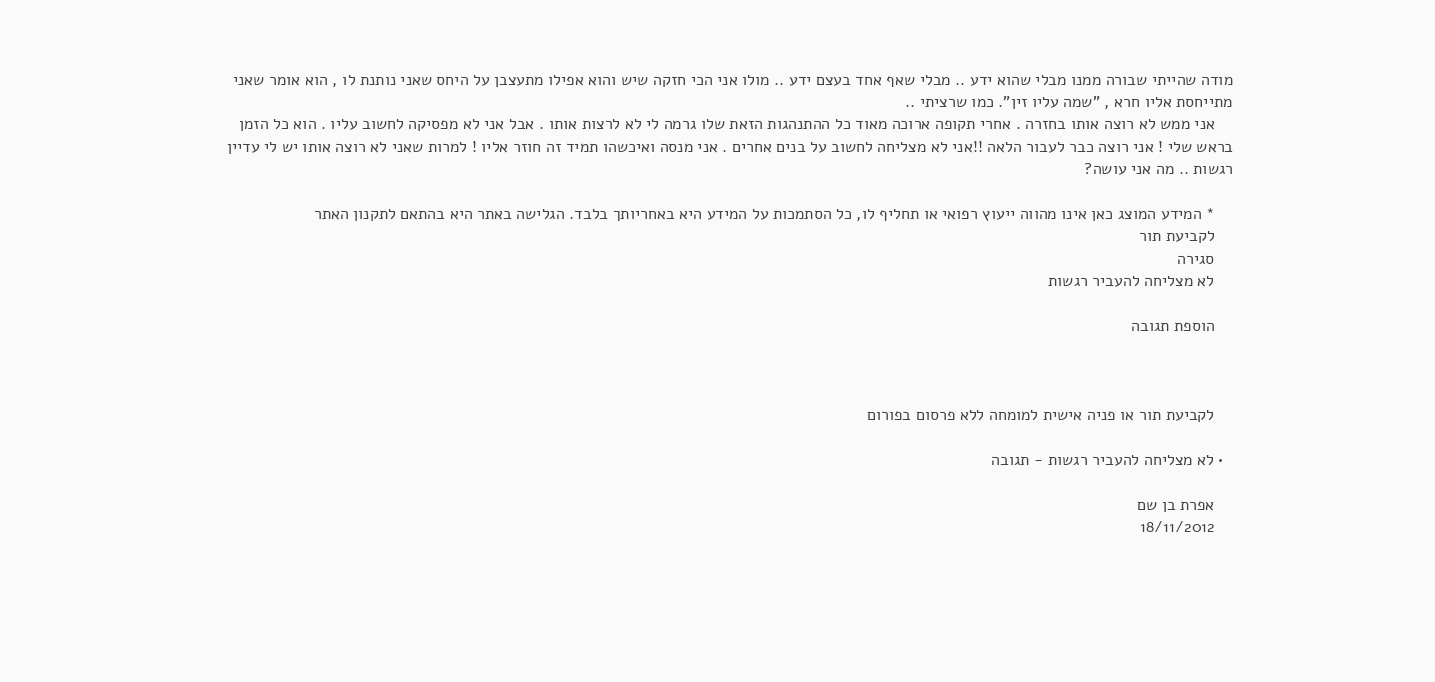מודה שהייתי שבורה ממנו מבלי שהוא ידע .. מבלי שאף אחד בעצם ידע .. מולו אני הכי חזקה שיש והוא אפילו מתעצבן על היחס שאני נותנת לו , הוא אומר שאני מתייחסת אליו חרא , "שמה עליו זין". כמו שרציתי ..
    אני ממש לא רוצה אותו בחזרה . אחרי תקופה ארוכה מאוד כל ההתנהגות הזאת שלו גרמה לי לא לרצות אותו . אבל אני לא מפסיקה לחשוב עליו . הוא כל הזמן בראש שלי ! אני רוצה כבר לעבור הלאה !!אני לא מצליחה לחשוב על בנים אחרים . אני מנסה ואיכשהו תמיד זה חוזר אליו ! למרות שאני לא רוצה אותו יש לי עדיין רגשות .. מה אני עושה?

    * המידע המוצג כאן אינו מהווה ייעוץ רפואי או תחליף לו, כל הסתמכות על המידע היא באחריותך בלבד. הגלישה באתר היא בהתאם לתקנון האתר
    לקביעת תור
    סגירה
    לא מצליחה להעביר רגשות

    הוספת תגובה



    לקביעת תור או פניה אישית למומחה ללא פרסום בפורום

  • לא מצליחה להעביר רגשות - תגובה

    אפרת בן שם
    18/11/2012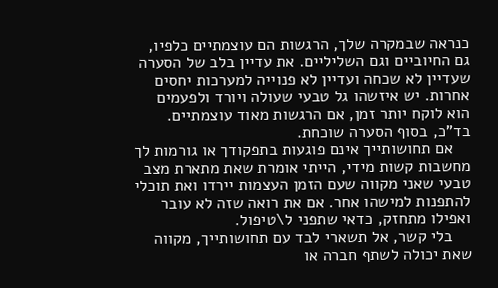כנראה שבמקרה שלך, הרגשות הם עוצמתיים כלפיו, גם החיוביים וגם השליליים. את עדיין בלב של הסערה שעדיין לא שכחה ועדיין לא פנוייה למערכות יחסים אחרות. יש איזשהו גל טבעי שעולה ויורד ולפעמים הוא לוקח יותר זמן, אם הרגשות מאוד עוצמתיים. בד"כ, בסוף הסערה שוכחת.
    אם תחושותייך אינם פוגעות בתפקודך או גורמות לך מחשבות קשות מידי, הייתי אומרת שאת מתארת מצב טבעי שאני מקווה שעם הזמן העצמות יירדו ואת תוכלי להתפנות למישהו אחר. אם את רואה שזה לא עובר ואפילו מתחזק, כדאי שתפני ל\טיפול.
    בלי קשר, אל תשארי לבד עם תחושותייך, מקווה שאת יכולה לשתף חברה או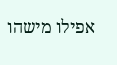אפילו מישהו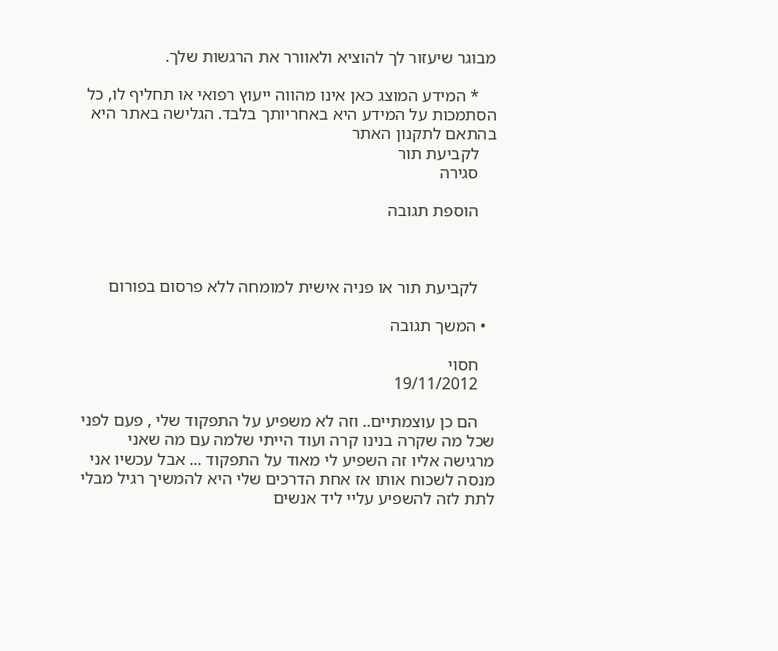מבוגר שיעזור לך להוציא ולאוורר את הרגשות שלך.

    * המידע המוצג כאן אינו מהווה ייעוץ רפואי או תחליף לו, כל הסתמכות על המידע היא באחריותך בלבד. הגלישה באתר היא בהתאם לתקנון האתר
    לקביעת תור
    סגירה

    הוספת תגובה



    לקביעת תור או פניה אישית למומחה ללא פרסום בפורום

  • המשך תגובה

    חסוי
    19/11/2012

    הם כן עוצמתיים.. וזה לא משפיע על התפקוד שלי , פעם לפני שכל מה שקרה בנינו קרה ועוד הייתי שלמה עם מה שאני מרגישה אליו זה השפיע לי מאוד על התפקוד ... אבל עכשיו אני מנסה לשכוח אותו אז אחת הדרכים שלי היא להמשיך רגיל מבלי לתת לזה להשפיע עליי ליד אנשים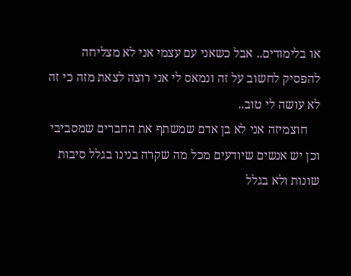או בלימודים.. אבל כשאני עם עצמי אני לא מצליחה להפסיק לחשוב על זה ונמאס לי אני רוצה לצאת מזה כי זה לא עושה לי טוב..
    חוצמיזה אני לא בן אדם שמשתף את החברים שמסביבי וכן יש אנשים שיודעים מכל מה שקרה בנינו בגלל סיבות שונות ולא בגלל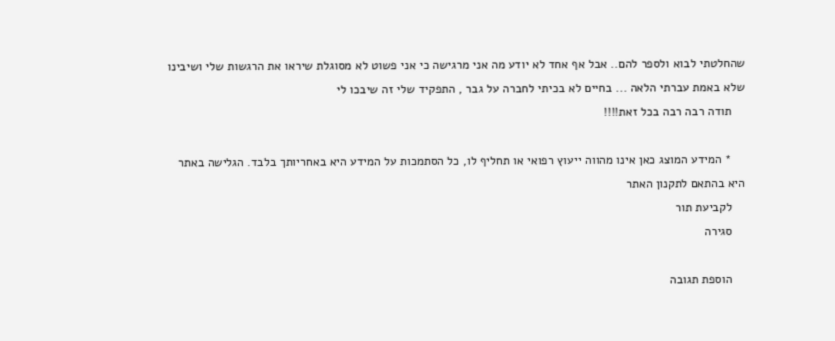שהחלטתי לבוא ולספר להם.. אבל אף אחד לא יודע מה אני מרגישה כי אני פשוט לא מסוגלת שיראו את הרגשות שלי ושיבינו שלא באמת עברתי הלאה ... בחיים לא בכיתי לחברה על גבר , התפקיד שלי זה שיבכו לי
    תודה רבה רבה בכל זאת!!!!

    * המידע המוצג כאן אינו מהווה ייעוץ רפואי או תחליף לו, כל הסתמכות על המידע היא באחריותך בלבד. הגלישה באתר היא בהתאם לתקנון האתר
    לקביעת תור
    סגירה

    הוספת תגובה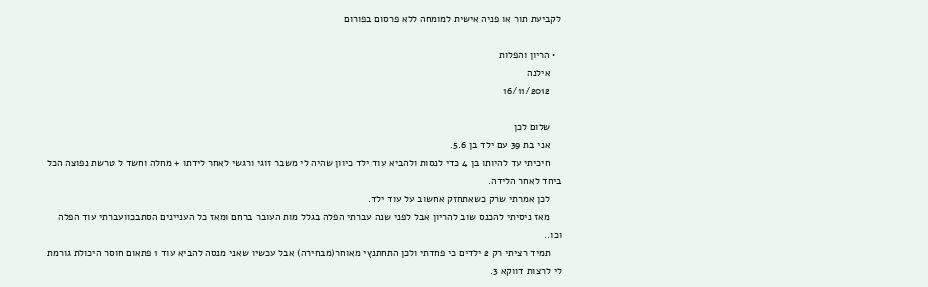לקביעת תור או פניה אישית למומחה ללא פרסום בפורום

  • הריון והפלות
    אילנה
    16/11/2012

    שלום לכן
    אני בת 39 עם ילד בן 5.6.
    חיכיתי עד להיותו בן 4 כדי לנסות ולהביא עוד ילד כיוון שהיה לי משבר זוגי ורגשי לאחר לידתו + מחלה וחשד ל טרשת נפוצה הכל ביחד לאחר הלידה.
    לכן אמרתי שרק כשאתחזק אחשוב על עוד ילד.
    מאז ניסיתי להכנס שוב להריון אבל לפני שנה עברתי הפלה בגלל מות העובר ברחם ומאז כל העניינים הסתבכוועברתי עוד הפלה וכו..
    תמיד רציתי רק 2 ילדים כי פחדתי ולכן התחתנץי מאוחר(מבחירה) אבל עכשיו שאני מנסה להביא עוד 1 פתאום חוסר היכולת גורמת לי לרצות דווקא 3.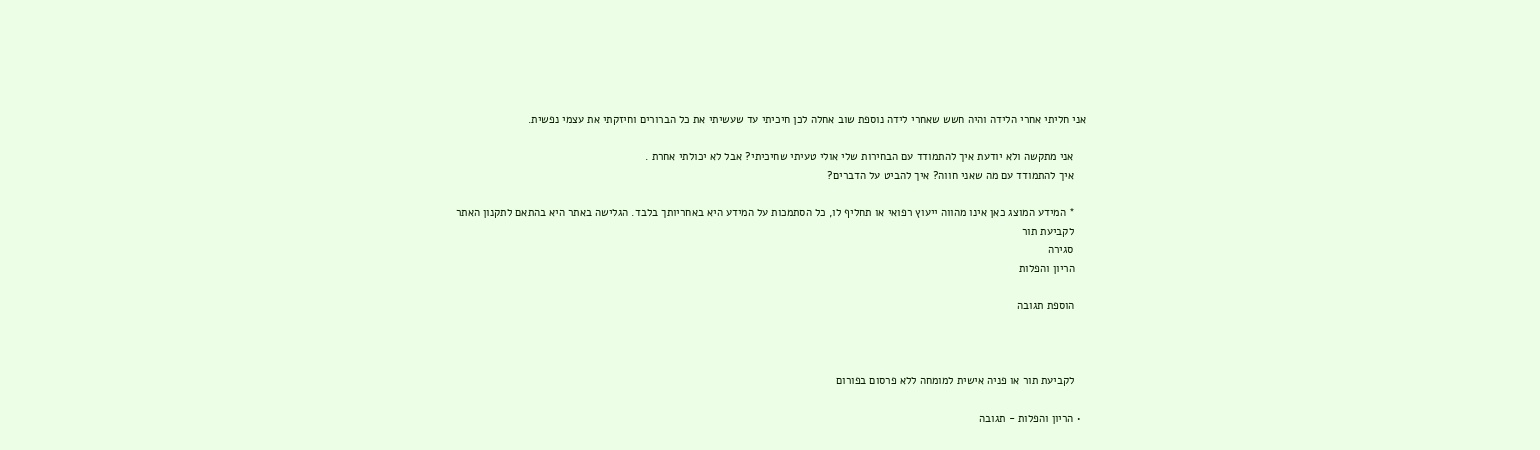אני חליתי אחרי הלידה והיה חשש שאחרי לידה נוספת שוב אחלה לכן חיכיתי עד שעשיתי את כל הברורים וחיזקתי את עצמי נפשית.

    אני מתקשה ולא יודעת איך להתמודד עם הבחירות שלי אולי טעיתי שחיכיתי? אבל לא יכולתי אחרת .
    איך להתמודד עם מה שאני חווה? איך להביט על הדברים?

    * המידע המוצג כאן אינו מהווה ייעוץ רפואי או תחליף לו, כל הסתמכות על המידע היא באחריותך בלבד. הגלישה באתר היא בהתאם לתקנון האתר
    לקביעת תור
    סגירה
    הריון והפלות

    הוספת תגובה



    לקביעת תור או פניה אישית למומחה ללא פרסום בפורום

  • הריון והפלות - תגובה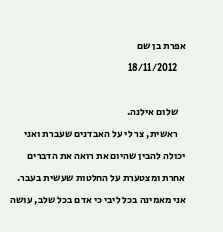אפרת בן שם
    18/11/2012

    שלום אילנה.
    ראשית, צר לי על האבדנים שעברת ואני יכולה להבין שהיום את רואה את הדברים אחרת ומצטערת על החלטות שעשית בעבר. אני מאמינה בכל ליבי כי אדם בכל שלב, עושה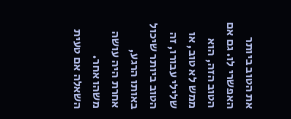את הטוב ביותר האפשרי לו. גם אם הטוב הזה, הוא ממש לא טוב, או שלילי עבורו, זה הטוב ביותר שיכול באותו הרגע, אחרת היה עושה משהו אחר. השאלה אם טעית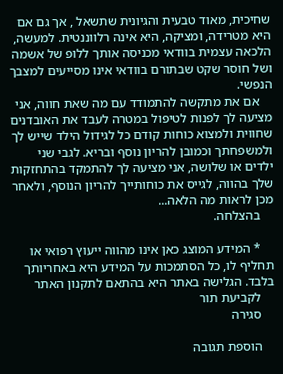שחיכית, מאוד טבעית והגיונית שתשאל , אך גם אם היא מטרידה, ומציקה, היא אינה רלווננטית. למעשה, הלכאה עצמית בוודאי מכניסה אותך ללופ של אשמה ושל חוסר שקט שבתורם בוודאי אינו מסייעים למצבך הנפשי.
    אם את מתקשה להתמודד עם מה שאת חווה, אני מציעה לך לפנות לטיפול במטרה לעבד את האובדנים שחווית ולמצוא כוחות קודם כל לגידול הילד שייש לך ולמשפחתך וכמובן להריון נוסף ובריא. לגבי שני ילדים או שלושה, אני מציעה לך להתמקד בהתחזקות שלך בהווה, לגייס את כוחותייך להריון הנוסף, ולאחר מכן לראות מה הלאה...
    בהצלחה.

    * המידע המוצג כאן אינו מהווה ייעוץ רפואי או תחליף לו, כל הסתמכות על המידע היא באחריותך בלבד. הגלישה באתר היא בהתאם לתקנון האתר
    לקביעת תור
    סגירה

    הוספת תגובה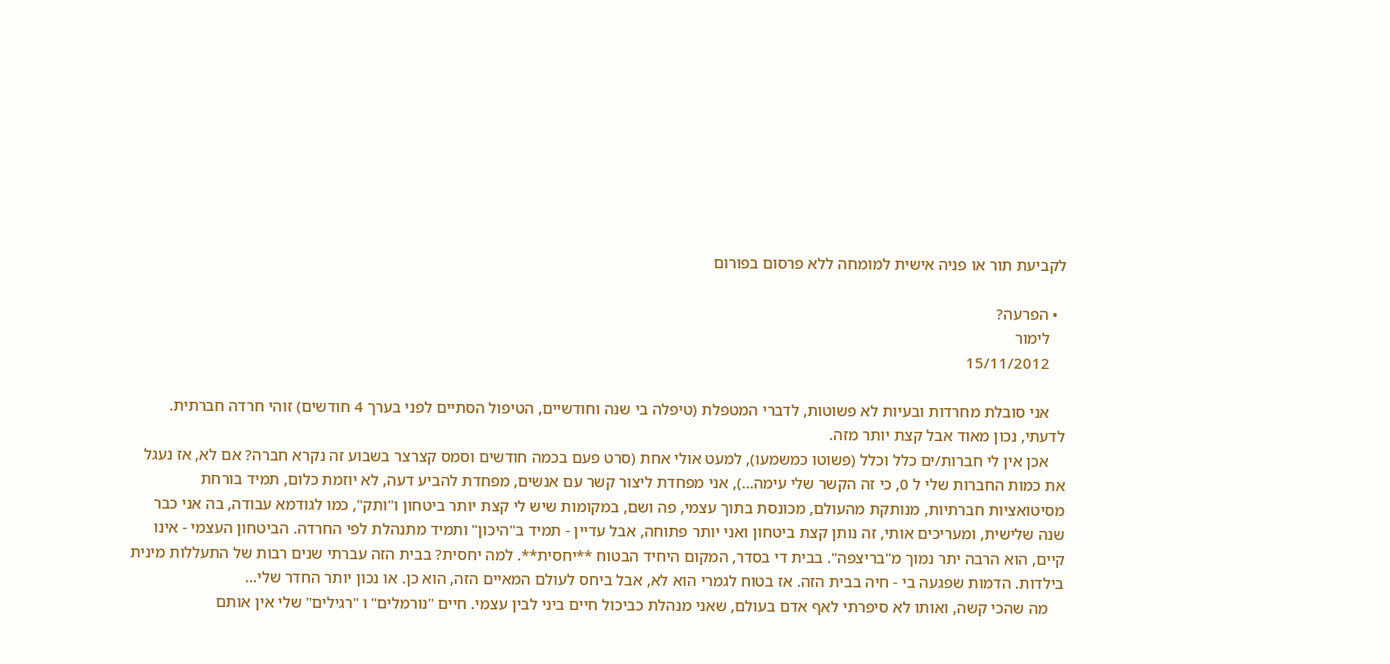לקביעת תור או פניה אישית למומחה ללא פרסום בפורום

  • הפרעה?
    לימור
    15/11/2012

    אני סובלת מחרדות ובעיות לא פשוטות, לדברי המטפלת (טיפלה בי שנה וחודשיים, הטיפול הסתיים לפני בערך 4 חודשים) זוהי חרדה חברתית. לדעתי, נכון מאוד אבל קצת יותר מזה.
    אכן אין לי חברות/ים כלל וכלל (פשוטו כמשמעו), למעט אולי אחת (סרט פעם בכמה חודשים וסמס קצרצר בשבוע זה נקרא חברה? אם לא, אז נעגל את כמות החברות שלי ל 0, כי זה הקשר שלי עימה...), אני מפחדת ליצור קשר עם אנשים, מפחדת להביע דעה, לא יוזמת כלום, תמיד בורחת מסיטואציות חברתיות, מנותקת מהעולם, מכונסת בתוך עצמי, פה ושם, במקומות שיש לי קצת יותר ביטחון ו"ותק", כמו לגודמא עבודה, בה אני כבר שנה שלישית, ומעריכים אותי, זה נותן קצת ביטחון ואני יותר פתוחה, אבל עדיין - תמיד ב"היכון" ותמיד מתנהלת לפי החרדה. הביטחון העצמי - אינו קיים, הוא הרבה יתר נמוך מ"בריצפה". בבית די בסדר, המקום היחיד הבטוח **יחסית**. למה יחסית? בבית הזה עברתי שנים רבות של התעללות מינית בילדות. הדמות שפגעה בי - חיה בבית הזה. אז בטוח לגמרי הוא לא, אבל ביחס לעולם המאיים הזה, הוא כן. או נכון יותר החדר שלי...
    מה שהכי קשה, ואותו לא סיפרתי לאף אדם בעולם, שאני מנהלת כביכול חיים ביני לבין עצמי. חיים "נורמלים" ו "רגילים" שלי אין אותם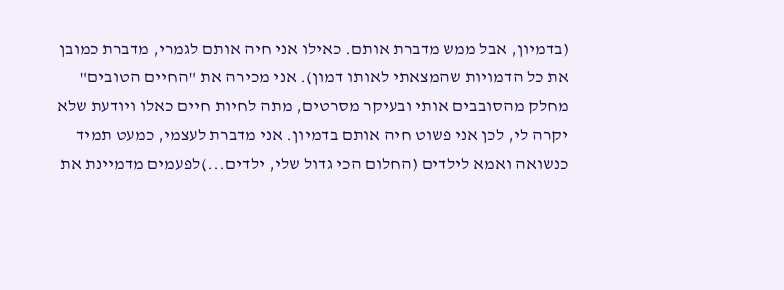(בדמיון, אבל ממש מדברת אותם. כאילו אני חיה אותם לגמרי, מדברת כמובן את כל הדמויות שהמצאתי לאותו דמון). אני מכירה את "החיים הטובים" מחלק מהסובבים אותי ובעיקר מסרטים, מתה לחיות חיים כאלו ויודעת שלא יקרה לי, לכן אני פשוט חיה אותם בדמיון. אני מדברת לעצמי, כמעט תמיד כנשואה ואמא לילדים (החלום הכי גדול שלי, ילדים...)לפעמים מדמיינת את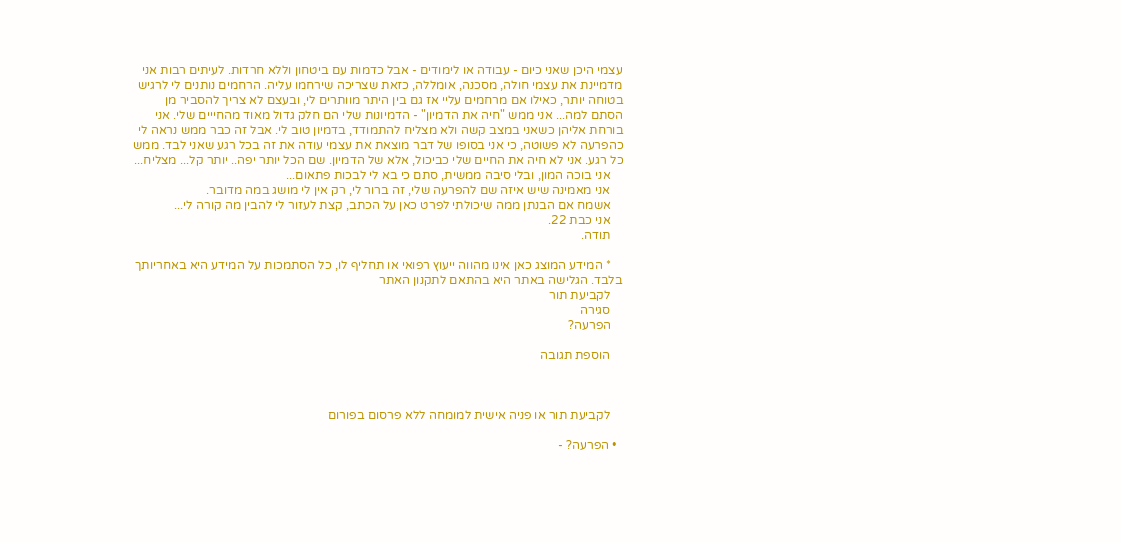עצמי היכן שאני כיום - עבודה או לימודים - אבל כדמות עם ביטחון וללא חרדות. לעיתים רבות אני מדמיינת את עצמי חולה, מסכנה, אומללה, כזאת שצריכה שירחמו עליה. הרחמים נותנים לי לרגיש בטוחה יותר, כאילו אם מרחמים עליי אז גם בין היתר מוותרים לי, ובעצם לא צריך להסביר מן הסתם למה... אני ממש "חיה את הדמיון" - הדמיונות שלי הם חלק גדול מאוד מהחייים שלי. אני בורחת אליהן כשאני במצב קשה ולא מצליח להתמודד, בדמיון טוב לי. אבל זה כבר ממש נראה לי כהפרעה לא פשוטה, כי אני בסופו של דבר מוצאת את עצמי עודה את זה בכל רגע שאני לבד. ממש כל רגע. אני לא חיה את החיים שלי כביכול, אלא של הדמיון. שם הכל יותר יפה.. יותר קל... מצליח...
    אני בוכה המון, ובלי סיבה ממשית, סתם כי בא לי לבכות פתאום...
    אני מאמינה שיש איזה שם להפרעה שלי, זה ברור לי, רק אין לי מושג במה מדובר.
    אשמח אם הבנתן ממה שיכולתי לפרט כאן על הכתב, קצת לעזור לי להבין מה קורה לי...
    אני כבת 22.
    תודה.

    * המידע המוצג כאן אינו מהווה ייעוץ רפואי או תחליף לו, כל הסתמכות על המידע היא באחריותך בלבד. הגלישה באתר היא בהתאם לתקנון האתר
    לקביעת תור
    סגירה
    הפרעה?

    הוספת תגובה



    לקביעת תור או פניה אישית למומחה ללא פרסום בפורום

  • הפרעה? -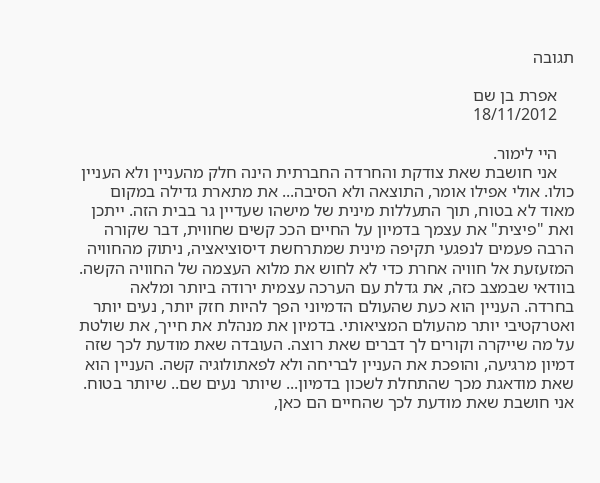תגובה

    אפרת בן שם
    18/11/2012

    היי לימור.
    אני חושבת שאת צודקת והחרדה החברתית הינה חלק מהעניין ולא העניין כולו. אולי אפילו אומר, התוצאה ולא הסיבה... את מתארת גדילה במקום מאוד לא בטוח, תוך התעללות מינית של מישהו שעדיין גר בבית הזה. ייתכן ואת "פיצית" את עצמך בדמיון על החיים הככ קשים שחווית, דבר שקורה הרבה פעמים לנפגעי תקיפה מינית שמתרחשת דיסוציאציה, ניתוק מהחוויה המזעזעת אל חוויה אחרת כדי לא לחוש את מלוא העצמה של החוויה הקשה. בוודאי שבמצב כזה, את גדלת עם הערכה עצמית ירודה ביותר ומלאה בחרדה. העניין הוא כעת שהעולם הדמיוני הפך להיות חזק יותר, נעים יותר ואטרקטיבי יותר מהעולם המציאותי. בדמיון את מנהלת את חייך, את שולטת על מה שייקרה וקורים לך דברים שאת רוצה. העובדה שאת מודעת לכך שזה דמיון מרגיעה, והופכת את העניין לבריחה ולא לפאתולוגיה קשה. העניין הוא שאת מודאגת מכך שהתחלת לשכון בדמיון... שיותר נעים שם.. שיותר בטוח. אני חושבת שאת מודעת לכך שהחיים הם כאן,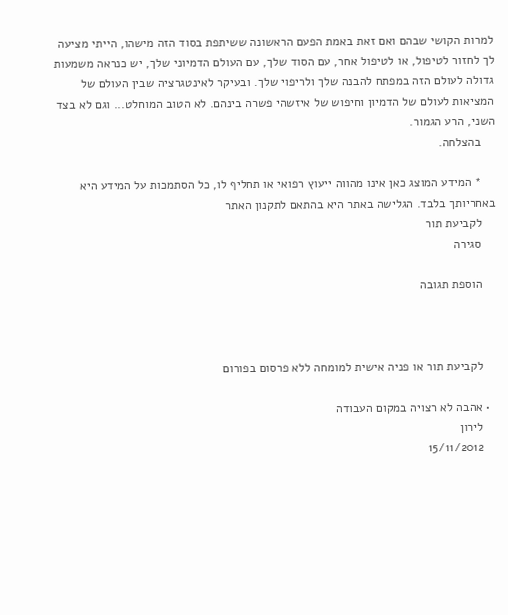למרות הקושי שבהם ואם זאת באמת הפעם הראשונה ששיתפת בסוד הזה מישהו, הייתי מציעה לך לחזור לטיפול, או לטיפול אחר, עם הסוד שלך, עם העולם הדמיוני שלך, יש כנראה משמעות גדולה לעולם הזה במפתח להבנה שלך ולריפוי שלך. ובעיקר לאינטגרציה שבין העולם של המציאות לעולם של הדמיון וחיפוש של איזשהי פשרה בינהם. לא הטוב המוחלט... וגם לא בצד השני, הרע הגמור.
    בהצלחה.

    * המידע המוצג כאן אינו מהווה ייעוץ רפואי או תחליף לו, כל הסתמכות על המידע היא באחריותך בלבד. הגלישה באתר היא בהתאם לתקנון האתר
    לקביעת תור
    סגירה

    הוספת תגובה



    לקביעת תור או פניה אישית למומחה ללא פרסום בפורום

  • אהבה לא רצויה במקום העבודה
    לירון
    15/11/2012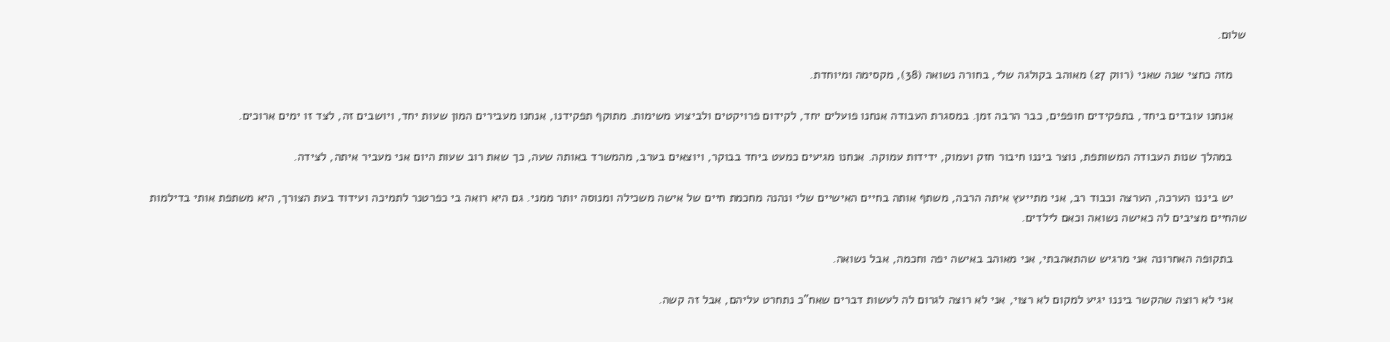שלום.

    מזה כחצי שנה שאני (רווק 27) מאוהב בקולגה שלי, בחורה נשואה (38), מקסימה ומיוחדת.

    אנחנו עובדים ביחד, בתפקידים חופפים, כבר הרבה זמן. במסגרת העבודה אנחנו פועלים יחד, לקידום פרויקטים ולביצוע משימות. מתוקף תפקידנו, אנחנו מעבירים המון שעות יחד, ויושבים זה, לצד זו ימים ארוכים.

    במהלך שנות העבודה המשותפת, נוצר ביננו חיבור חזק ועמוק, ידידות עמוקה. אנחנו מגיעים כמעט ביחד בבוקר, ויוצאים בערב, מהמשרד באותה שעה, כך שאת רוב שעות היום אני מעביר איתה, לצידה.

    יש ביננו הערכה, הערצה וכבוד רב, אני מתייעץ איתה הרבה, משתף אותה בחיים האישיים שלי ונהנה מחכמת חיים של אישה משכילה ומנוסה יותר ממני. גם היא רואה בי כפרטנר לתמיכה ועידוד בעת הצורך, היא משתפת אותי בדילמות שהחיים מציבים לה כאישה נשואה וכאם לילדים.

    בתקופה האחרונה אני מרגיש שהתאהבתי, אני מאוהב באישה יפה וחכמה, אבל נשואה.

    אני לא רוצה שהקשר ביננו יגיע למקום לא רצוי, אני לא רוצה לגרום לה לעשות דברים שאח"כ נתחרט עליהם, אבל זה קשה.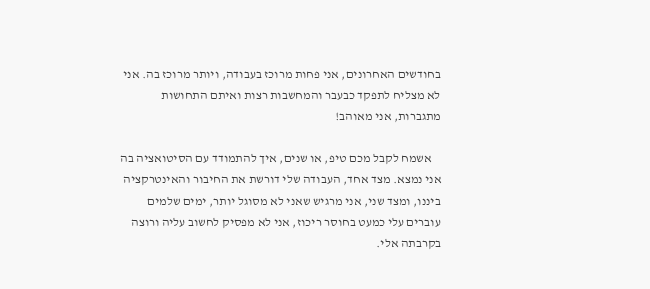בחודשים האחרונים, אני פחות מרוכז בעבודה, ויותר מרוכז בה. אני לא מצליח לתפקד כבעבר והמחשבות רצות ואיתם התחושות מתגברות, אני מאוהב!

    אשמח לקבל מכם טיפ, או שנים, איך להתמודד עם הסיטואציה בה אני נמצא. מצד אחד, העבודה שלי דורשת את החיבור והאינטרקציה ביננו, ומצד שני, אני מרגיש שאני לא מסוגל יותר, ימים שלמים עוברים עלי כמעט בחוסר ריכוז, אני לא מפסיק לחשוב עליה ורוצה בקרבתה אלי.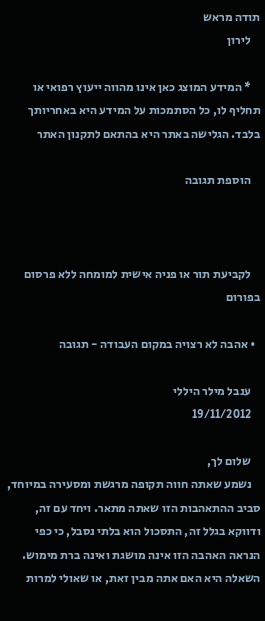תודה מראש
    לירון

    * המידע המוצג כאן אינו מהווה ייעוץ רפואי או תחליף לו, כל הסתמכות על המידע היא באחריותך בלבד. הגלישה באתר היא בהתאם לתקנון האתר

    הוספת תגובה



    לקביעת תור או פניה אישית למומחה ללא פרסום בפורום

  • אהבה לא רצויה במקום העבודה - תגובה

    ענבל מילר היללי
    19/11/2012

    שלום לך,
    נשמע שאתה חווה תקופה מרגשת ומסעירה במיוחד, סביב ההתאהבות הזו שאתה מתאר. ויחד עם זה, ודווקא בגלל זה, התסכול הוא בלתי נסבל, כי כפי הנראה האהבה הזו אינה מושגת ואינה ברת מימוש. השאלה היא האם אתה מבין זאת, או שאולי למרות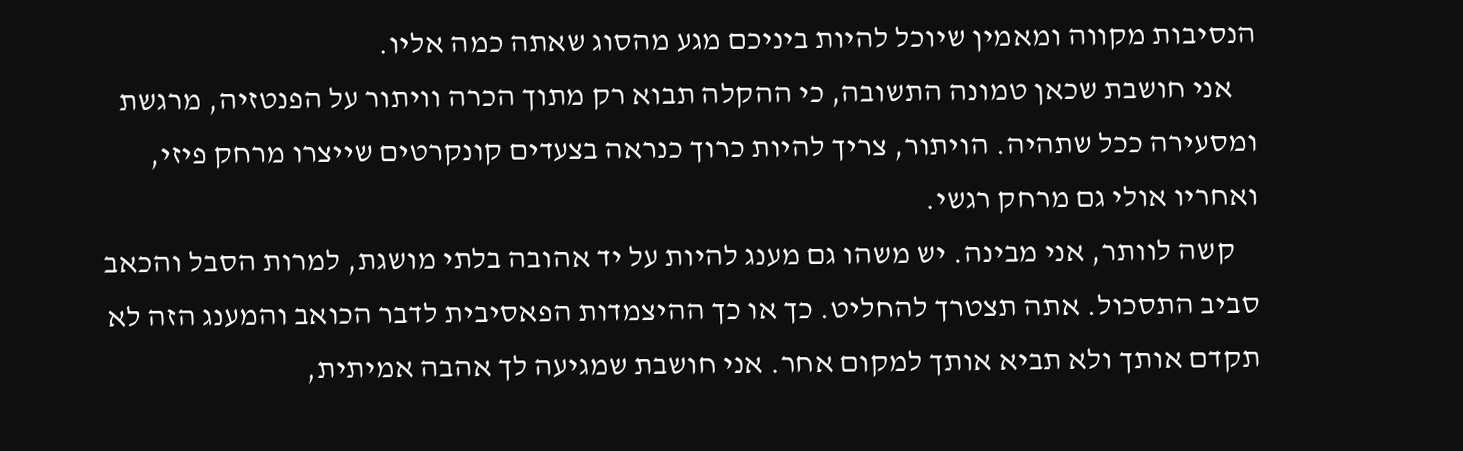הנסיבות מקווה ומאמין שיוכל להיות ביניכם מגע מהסוג שאתה כמה אליו.
    אני חושבת שכאן טמונה התשובה, כי ההקלה תבוא רק מתוך הכרה וויתור על הפנטזיה, מרגשת ומסעירה ככל שתהיה. הויתור, צריך להיות כרוך כנראה בצעדים קונקרטים שייצרו מרחק פיזי, ואחריו אולי גם מרחק רגשי.
    קשה לוותר, אני מבינה. יש משהו גם מענג להיות על יד אהובה בלתי מושגת, למרות הסבל והכאב סביב התסכול. אתה תצטרך להחליט. כך או כך ההיצמדות הפאסיבית לדבר הכואב והמענג הזה לא תקדם אותך ולא תביא אותך למקום אחר. אני חושבת שמגיעה לך אהבה אמיתית,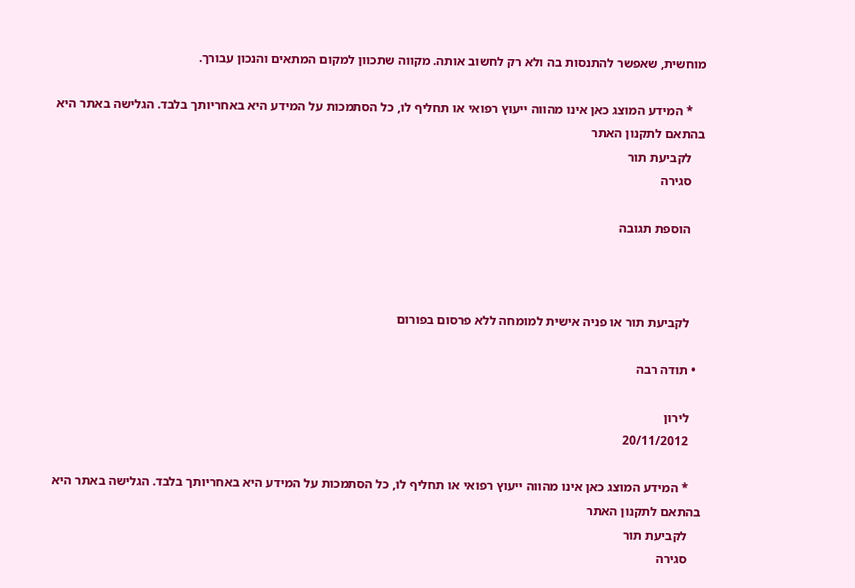מוחשית, שאפשר להתנסות בה ולא רק לחשוב אותה. מקווה שתכוון למקום המתאים והנכון עבורך.

    * המידע המוצג כאן אינו מהווה ייעוץ רפואי או תחליף לו, כל הסתמכות על המידע היא באחריותך בלבד. הגלישה באתר היא בהתאם לתקנון האתר
    לקביעת תור
    סגירה

    הוספת תגובה



    לקביעת תור או פניה אישית למומחה ללא פרסום בפורום

  • תודה רבה

    לירון
    20/11/2012

    * המידע המוצג כאן אינו מהווה ייעוץ רפואי או תחליף לו, כל הסתמכות על המידע היא באחריותך בלבד. הגלישה באתר היא בהתאם לתקנון האתר
    לקביעת תור
    סגירה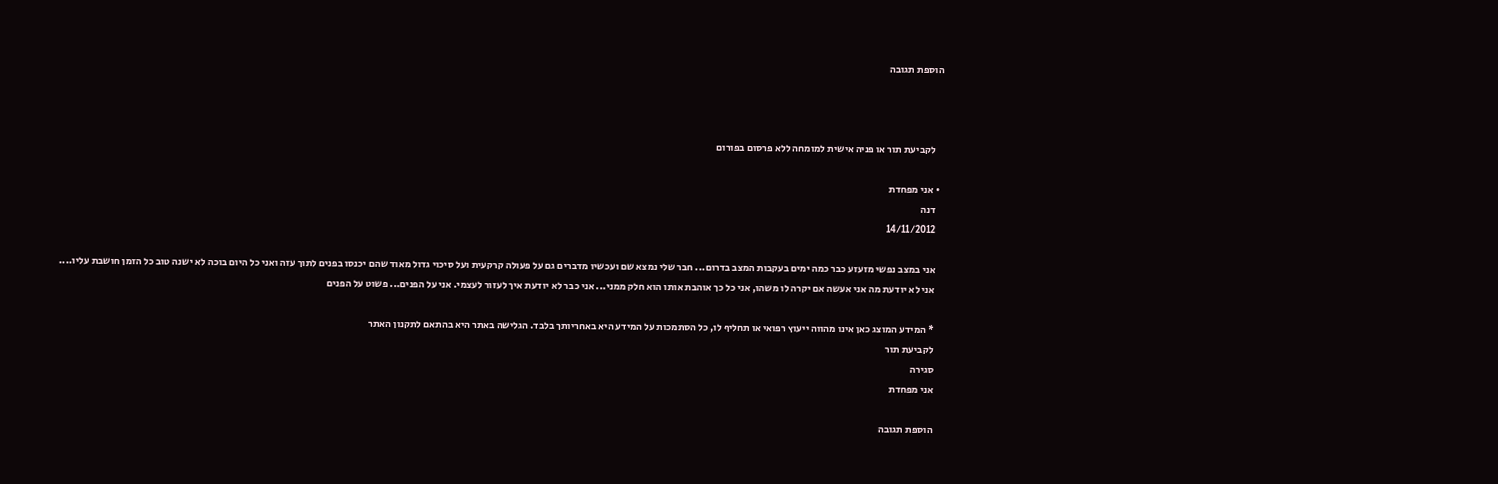הוספת תגובה



    לקביעת תור או פניה אישית למומחה ללא פרסום בפורום

  • אני מפחדת
    דנה
    14/11/2012

    אני במצב נפשי מזעזע כבר כמה ימים בעקבות המצב בדרום... חבר שלי נמצא שם ועכשיו מדברים גם על פעולה קרקעית ועל סיכוי גדול מאוד שהם יכנסו בפנים לתוך עזה ואני כל היום בוכה לא ישנה טוב כל הזמן חושבת עליו....
    אני לא יודעת מה אני אעשה אם יקרה לו משהו, אני כל כך אוהבת אותו הוא חלק ממני... אני כבר לא יודעת איך לעזור לעצמי. אני על הפנים... פשוט על הפנים

    * המידע המוצג כאן אינו מהווה ייעוץ רפואי או תחליף לו, כל הסתמכות על המידע היא באחריותך בלבד. הגלישה באתר היא בהתאם לתקנון האתר
    לקביעת תור
    סגירה
    אני מפחדת

    הוספת תגובה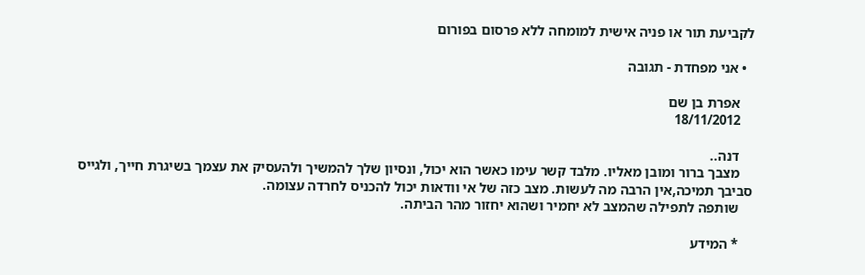לקביעת תור או פניה אישית למומחה ללא פרסום בפורום

  • אני מפחדת - תגובה

    אפרת בן שם
    18/11/2012

    דנה..
    מצבך ברור ומובן מאליו. מלבד קשר עימו כאשר הוא יכול, ונסיון שלך להמשיך ולהעסיק את עצמך בשיגרת חייך, ולגייס סביבך תמיכה,אין הרבה מה לעשות. מצב כזה של אי וודאות יכול להכניס לחרדה עצומה.
    שותפה לתפילה שהמצב לא יחמיר ושהוא יחזור מהר הביתה.

    * המידע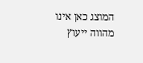המוצג כאן אינו מהווה ייעוץ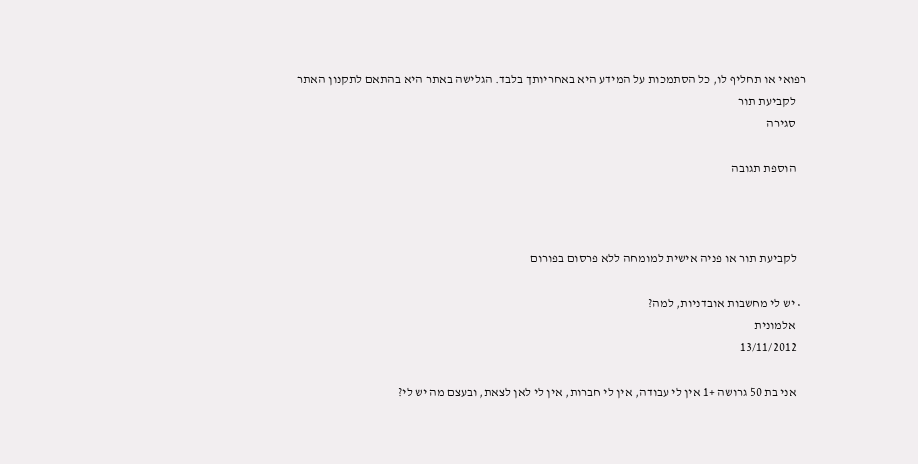רפואי או תחליף לו, כל הסתמכות על המידע היא באחריותך בלבד. הגלישה באתר היא בהתאם לתקנון האתר
    לקביעת תור
    סגירה

    הוספת תגובה



    לקביעת תור או פניה אישית למומחה ללא פרסום בפורום

  • יש לי מחשבות אובדניות, למה?
    אלמונית
    13/11/2012

    אני בת 50 גרושה +1 אין לי עבודה, אין לי חברות, אין לי לאן לצאת, ובעצם מה יש לי?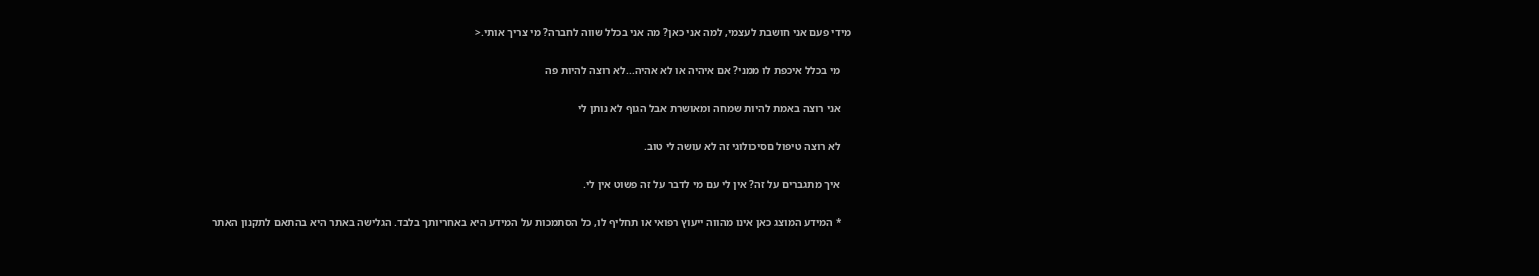מידי פעם אני חושבת לעצמי, למה אני כאן? מה אני בכלל שווה לחברה? מי צריך אותי.<

    מי בכלל איכפת לו ממני? אם איהיה או לא אהיה...לא רוצה להיות פה

    אני רוצה באמת להיות שמחה ומאושרת אבל הגוף לא נותן לי

    לא רוצה טיפול םסיכולוגי זה לא עושה לי טוב.

    איך מתגברים על זה? אין לי עם מי לדבר על זה פשוט אין לי.

    * המידע המוצג כאן אינו מהווה ייעוץ רפואי או תחליף לו, כל הסתמכות על המידע היא באחריותך בלבד. הגלישה באתר היא בהתאם לתקנון האתר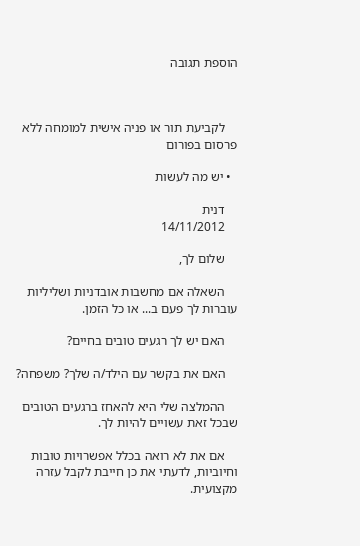הוספת תגובה



    לקביעת תור או פניה אישית למומחה ללא פרסום בפורום

  • יש מה לעשות

    דנית
    14/11/2012

    שלום לך,

    השאלה אם מחשבות אובדניות ושליליות עוברות לך פעם ב... או כל הזמן.

    האם יש לך רגעים טובים בחיים?

    האם את בקשר עם הילד/ה שלך? משפחה?

    ההמלצה שלי היא להאחז ברגעים הטובים שבכל זאת עשויים להיות לך.

    אם את לא רואה בכלל אפשרויות טובות וחיוביות, לדעתי את כן חייבת לקבל עזרה מקצועית.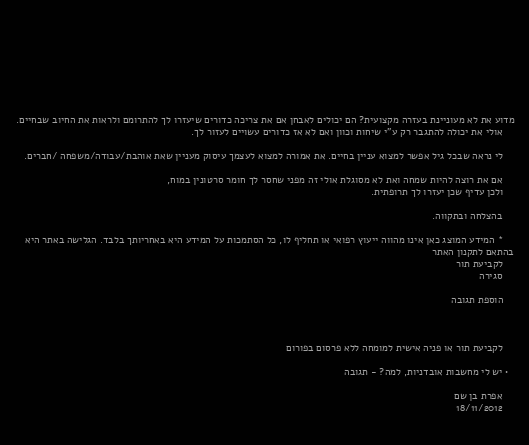מדוע את לא מעוניינת בעזרה מקצועית? הם יכולים לאבחן אם את צריכה כדורים שיעזרו לך להתרומם ולראות את החיוב שבחיים.
    אולי את יכולה להתגבר רק ע"י שיחות וכוון ואם לא אז כדורים עשויים לעזור לך.

    לי נראה שבכל גיל אפשר למצוא עניין בחיים. את אמורה למצוא לעצמך עיסוק מעניין שאת אוהבת/עבודה/משפחה /חברים.

    אם את רוצה להיות שמחה ואת לא מסוגלת אולי זה מפני שחסר לך חומר סרטונין במוח,
    ולכן עדיף שכן יעזרו לך תרופתית.

    בהצלחה ובתקווה.

    * המידע המוצג כאן אינו מהווה ייעוץ רפואי או תחליף לו, כל הסתמכות על המידע היא באחריותך בלבד. הגלישה באתר היא בהתאם לתקנון האתר
    לקביעת תור
    סגירה

    הוספת תגובה



    לקביעת תור או פניה אישית למומחה ללא פרסום בפורום

  • יש לי מחשבות אובדניות, למה? - תגובה

    אפרת בן שם
    18/11/2012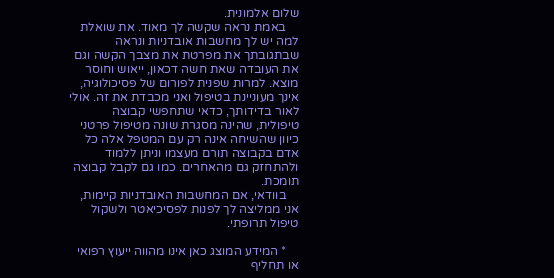שלום אלמונית.
    באמת נראה שקשה לך מאוד. את שואלת למה יש לך מחשבות אובדניות ונראה שבתגובתך את מפרטת את מצבך הקשה וגם את העובדה שאת חשה דכאון, ייאוש וחוסר מוצא. למרות שפנית לפורום של פסיכולוגיה, אינך מעוניינת בטיפול ואני מכבדת את זה. אולי לאור בדידותך, כדאי שתחפשי קבוצה טיפולית, שהינה מסגרת שונה מטיפול פרטני כיוון שהשיחה אינה רק עם המטפל אלה כל אדם בקבוצה תורם מעצמו וניתן ללמוד ולהתחזק גם מהאחרים. כמו גם לקבל קבוצה תומכת.
    בוודאי, אם המחשבות האובדניות קיימות, אני ממליצה לך לפנות לפסיכיאטר ולשקול טיפול תרופתי.

    * המידע המוצג כאן אינו מהווה ייעוץ רפואי או תחליף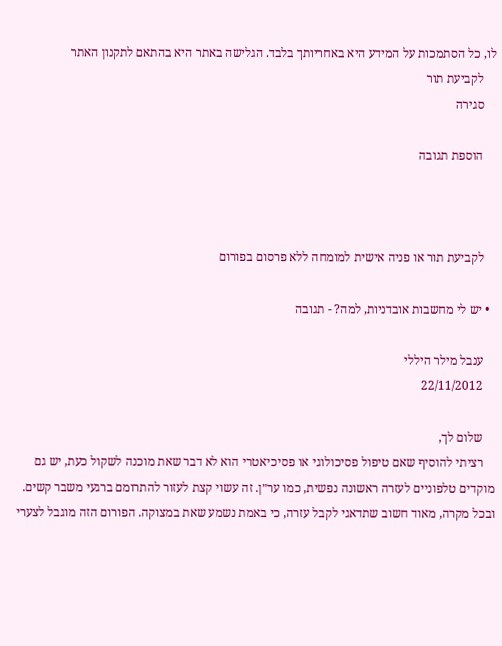לו, כל הסתמכות על המידע היא באחריותך בלבד. הגלישה באתר היא בהתאם לתקנון האתר
    לקביעת תור
    סגירה

    הוספת תגובה



    לקביעת תור או פניה אישית למומחה ללא פרסום בפורום

  • יש לי מחשבות אובדניות, למה? - תגובה

    ענבל מילר היללי
    22/11/2012

    שלום לך,
    רציתי להוסיף שאם טיפול פסיכולוגי או פסיכיאטרי הוא לא דבר שאת מוכנה לשקול כעת, יש גם מוקדים טלפוניים לעזרה ראשונה נפשית, כמו ער״ן. זה עשוי קצת לעזור להתרומם ברגעי משבר קשים. ובכל מקרה, מאוד חשוב שתדאגי לקבל עזרה, כי באמת נשמע שאת במצוקה. הפורום הזה מוגבל לצערי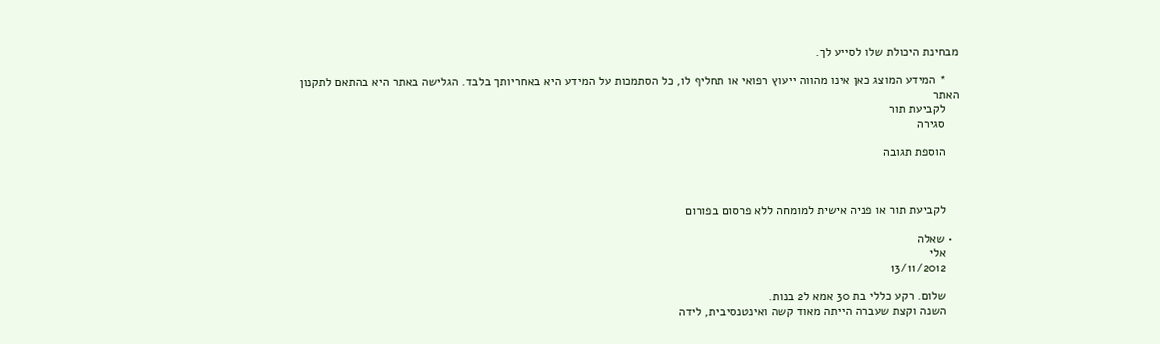מבחינת היכולת שלו לסייע לך.

    * המידע המוצג כאן אינו מהווה ייעוץ רפואי או תחליף לו, כל הסתמכות על המידע היא באחריותך בלבד. הגלישה באתר היא בהתאם לתקנון האתר
    לקביעת תור
    סגירה

    הוספת תגובה



    לקביעת תור או פניה אישית למומחה ללא פרסום בפורום

  • שאלה
    אלי
    13/11/2012

    שלום. רקע כללי בת 30 אמא ל2 בנות.
    השנה וקצת שעברה הייתה מאוד קשה ואינטנסיבית, לידה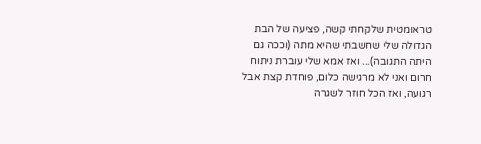טראומטית שלקחתי קשה, פציעה של הבת הגדולה שלי שחשבתי שהיא מתה (וככה גם היתה התגובה)... ואז אמא שלי עוברת ניתוח חרום ואני לא מרגישה כלום, פוחדת קצת אבל רגועה, ואז הכל חוזר לשגרה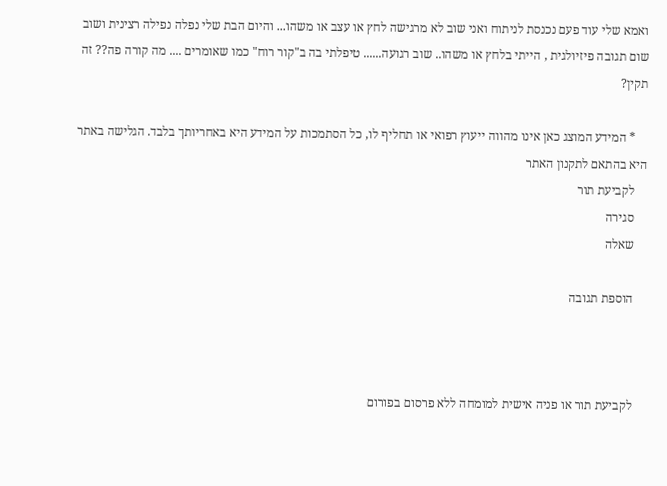ואמא שלי עוד פעם נכנסת לניתוח ואני שוב לא מרגישה לחץ או עצב או משהו... והיום הבת שלי נפלה נפילה רצינית ושוב שום תגובה פיזיולגית , הייתי בלחץ או משהו.. שוב רגועה...... טיפלתי בה ב"קור רוח" כמו שאומרים .... מה קורה פה?? זה תקין?

    * המידע המוצג כאן אינו מהווה ייעוץ רפואי או תחליף לו, כל הסתמכות על המידע היא באחריותך בלבד. הגלישה באתר היא בהתאם לתקנון האתר
    לקביעת תור
    סגירה
    שאלה

    הוספת תגובה



    לקביעת תור או פניה אישית למומחה ללא פרסום בפורום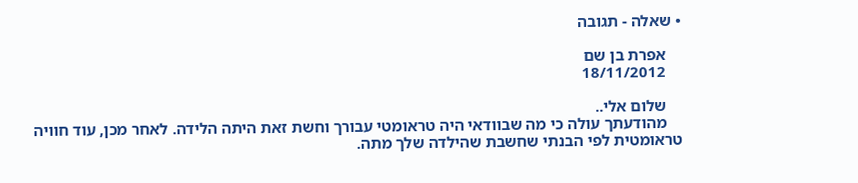• שאלה - תגובה

    אפרת בן שם
    18/11/2012

    שלום אלי..
    מהודעתך עולה כי מה שבוודאי היה טראומטי עבורך וחשת זאת היתה הלידה. לאחר מכן, עוד חוויה טראומטית לפי הבנתי שחשבת שהילדה שלך מתה.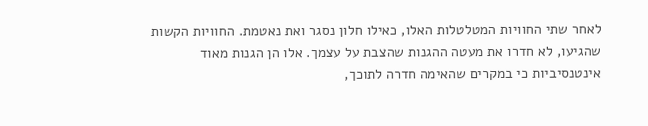לאחר שתי החוויות המטלטלות האלו, כאילו חלון נסגר ואת נאטמת. החוויות הקשות שהגיעו, לא חדרו את מעטה ההגנות שהצבת על עצמך. אלו הן הגנות מאוד אינטנסיביות כי במקרים שהאימה חדרה לתוכך,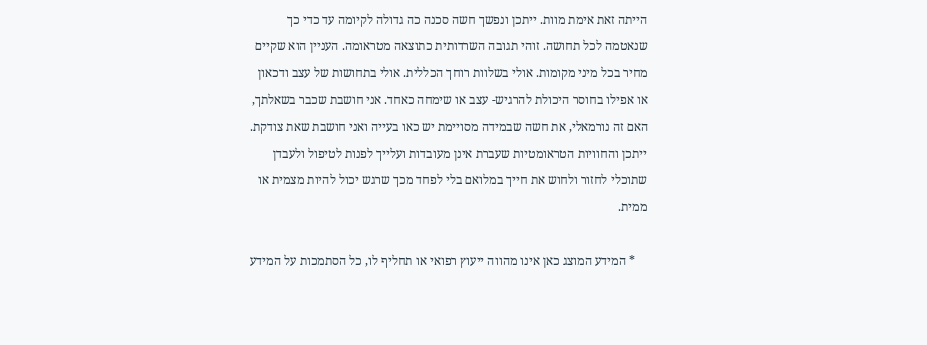הייתה זאת אימת מוות. ייתכן ונפשך חשה סכנה כה גדולה לקיומה עד כדי כך שנאטמה לכל תחושה. זוהי תגובה השרדותית כתוצאה מטראומה. העניין הוא שקיים מחיר בכל מיני מקומות. אולי בשלוות רוחך הכללית. אולי בתחושות של עצב ודכאון או אפילו בחוסר היכולת להרגיש- עצב או שימחה כאחד. אני חושבת שכבר בשאלתך, האם זה נורמאלי, את חשה שבמידה מסויימת יש כאו בעייה ואני חושבת שאת צודקת. ייתכן והחוויות הטראומטיות שעברת אינן מעובדות ועלייך לפנות לטיפול ולעבדן שתוכלי לחזור ולחוש את חייך במלואם בלי לפחד מכך שרגש יכול להיות מצמית או ממית.

    * המידע המוצג כאן אינו מהווה ייעוץ רפואי או תחליף לו, כל הסתמכות על המידע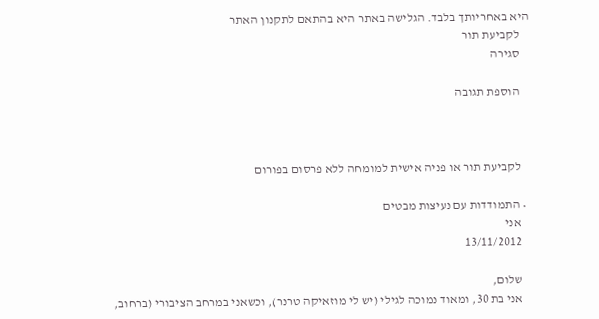היא באחריותך בלבד. הגלישה באתר היא בהתאם לתקנון האתר
    לקביעת תור
    סגירה

    הוספת תגובה



    לקביעת תור או פניה אישית למומחה ללא פרסום בפורום

  • התמודדות עם נעיצות מבטים
    אני
    13/11/2012

    שלום,
    אני בת 30, ומאוד נמוכה לגילי (יש לי מוזאיקה טרנר), וכשאני במרחב הציבורי (ברחוב,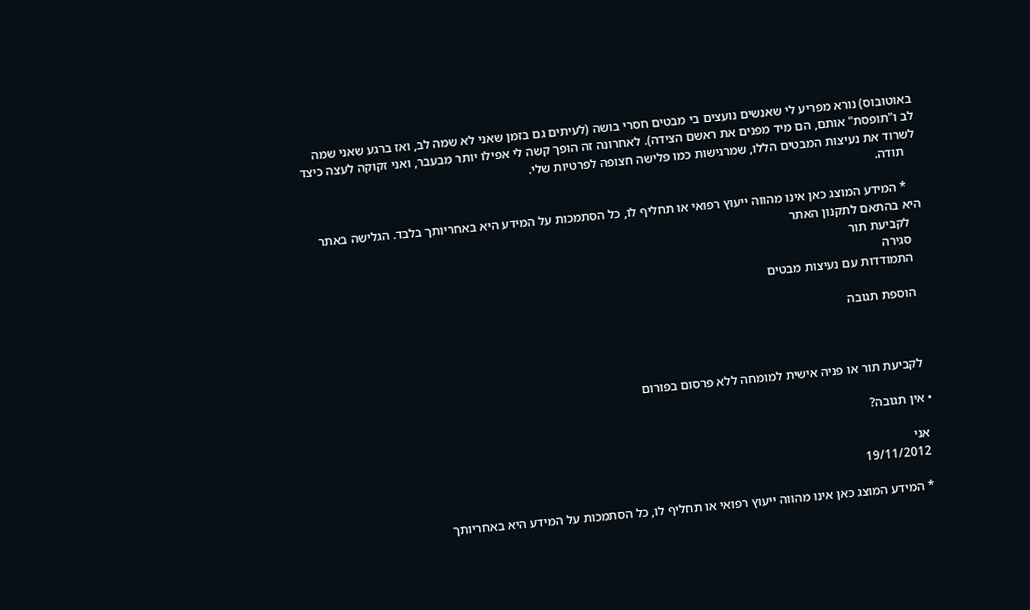באוטובוס) נורא מפריע לי שאנשים נועצים בי מבטים חסרי בושה (לעיתים גם בזמן שאני לא שמה לב, ואז ברגע שאני שמה לב ו"תופסת" אותם, הם מיד מפנים את ראשם הצידה). לאחרונה זה הופך קשה לי אפילו יותר מבעבר, ואני זקוקה לעצה כיצד לשרוד את נעיצות המבטים הללו, שמרגישות כמו פלישה חצופה לפרטיות שלי.
    תודה.

    * המידע המוצג כאן אינו מהווה ייעוץ רפואי או תחליף לו, כל הסתמכות על המידע היא באחריותך בלבד. הגלישה באתר היא בהתאם לתקנון האתר
    לקביעת תור
    סגירה
    התמודדות עם נעיצות מבטים

    הוספת תגובה



    לקביעת תור או פניה אישית למומחה ללא פרסום בפורום

  • אין תגובה?

    אני
    19/11/2012

    * המידע המוצג כאן אינו מהווה ייעוץ רפואי או תחליף לו, כל הסתמכות על המידע היא באחריותך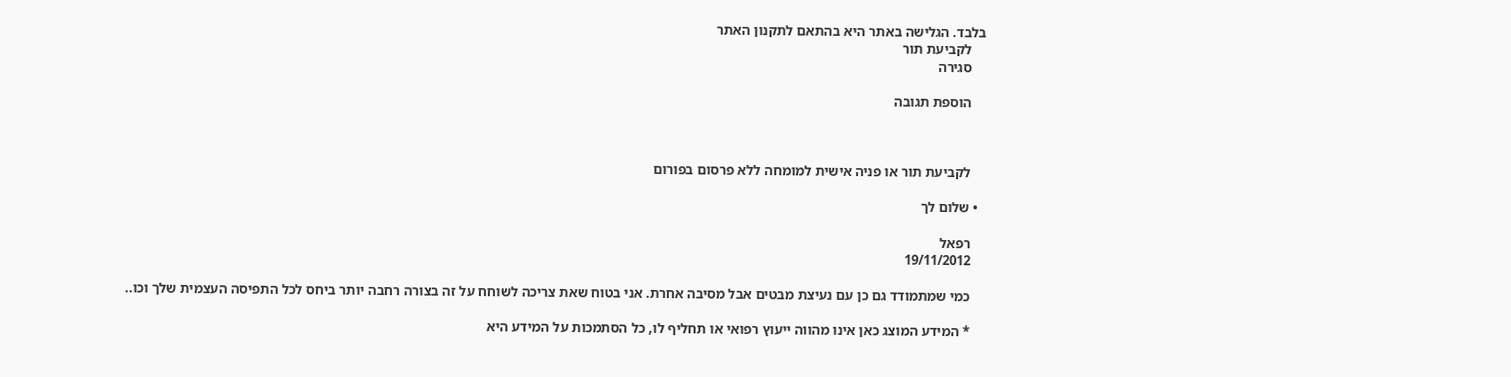בלבד. הגלישה באתר היא בהתאם לתקנון האתר
    לקביעת תור
    סגירה

    הוספת תגובה



    לקביעת תור או פניה אישית למומחה ללא פרסום בפורום

  • שלום לך

    רפאל
    19/11/2012

    כמי שמתמודד גם כן עם נעיצת מבטים אבל מסיבה אחרת. אני בטוח שאת צריכה לשוחח על זה בצורה רחבה יותר ביחס לכל התפיסה העצמית שלך וכו..

    * המידע המוצג כאן אינו מהווה ייעוץ רפואי או תחליף לו, כל הסתמכות על המידע היא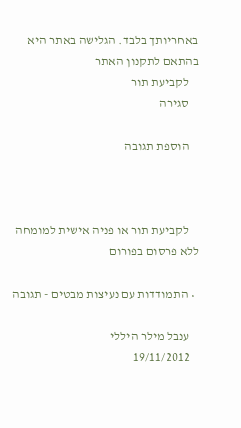באחריותך בלבד. הגלישה באתר היא בהתאם לתקנון האתר
    לקביעת תור
    סגירה

    הוספת תגובה



    לקביעת תור או פניה אישית למומחה ללא פרסום בפורום

  • התמודדות עם נעיצות מבטים - תגובה

    ענבל מילר היללי
    19/11/2012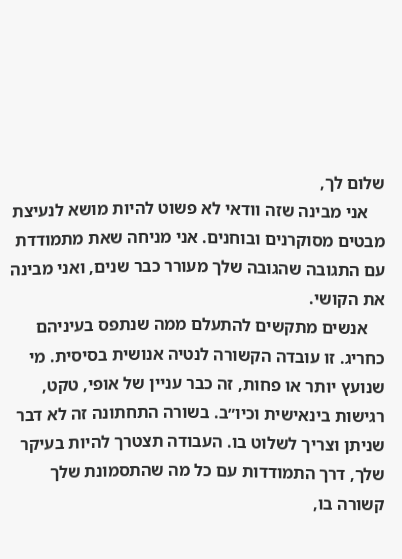שלום לך,
    אני מבינה שזה וודאי לא פשוט להיות מושא לנעיצת מבטים מסוקרנים ובוחנים. אני מניחה שאת מתמודדת עם התגובה שהגובה שלך מעורר כבר שנים, ואני מבינה את הקושי.
    אנשים מתקשים להתעלם ממה שנתפס בעיניהם כחריג. זו עובדה הקשורה לנטיה אנושית בסיסית. מי שנועץ יותר או פחות, זה כבר עניין של אופי, טקט, רגישות בינאישית וכיו״ב. בשורה התחתונה זה לא דבר שניתן וצריך לשלוט בו. העבודה תצטרך להיות בעיקר שלך, דרך התמודדות עם כל מה שהתסמונת שלך קשורה בו,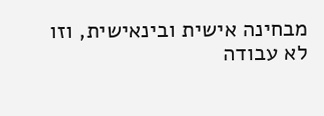מבחינה אישית ובינאישית, וזו לא עבודה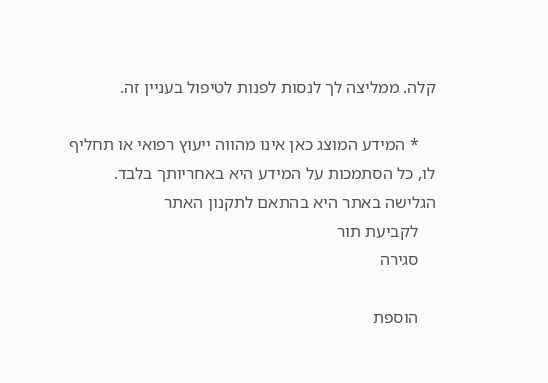קלה. ממליצה לך לנסות לפנות לטיפול בעניין זה.

    * המידע המוצג כאן אינו מהווה ייעוץ רפואי או תחליף לו, כל הסתמכות על המידע היא באחריותך בלבד. הגלישה באתר היא בהתאם לתקנון האתר
    לקביעת תור
    סגירה

    הוספת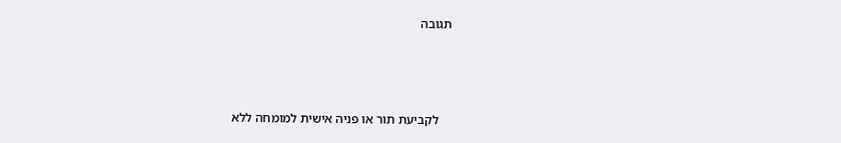תגובה



    לקביעת תור או פניה אישית למומחה ללא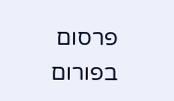פרסום בפורום